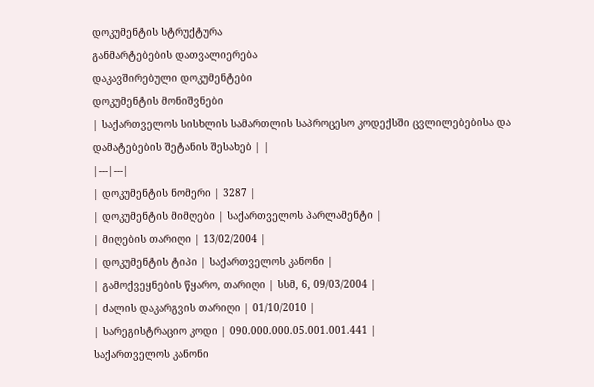დოკუმენტის სტრუქტურა
განმარტებების დათვალიერება
დაკავშირებული დოკუმენტები
დოკუმენტის მონიშვნები
| საქართველოს სისხლის სამართლის საპროცესო კოდექსში ცვლილებებისა და დამატებების შეტანის შესახებ | |
|---|---|
| დოკუმენტის ნომერი | 3287 |
| დოკუმენტის მიმღები | საქართველოს პარლამენტი |
| მიღების თარიღი | 13/02/2004 |
| დოკუმენტის ტიპი | საქართველოს კანონი |
| გამოქვეყნების წყარო, თარიღი | სსმ, 6, 09/03/2004 |
| ძალის დაკარგვის თარიღი | 01/10/2010 |
| სარეგისტრაციო კოდი | 090.000.000.05.001.001.441 |
საქართველოს კანონი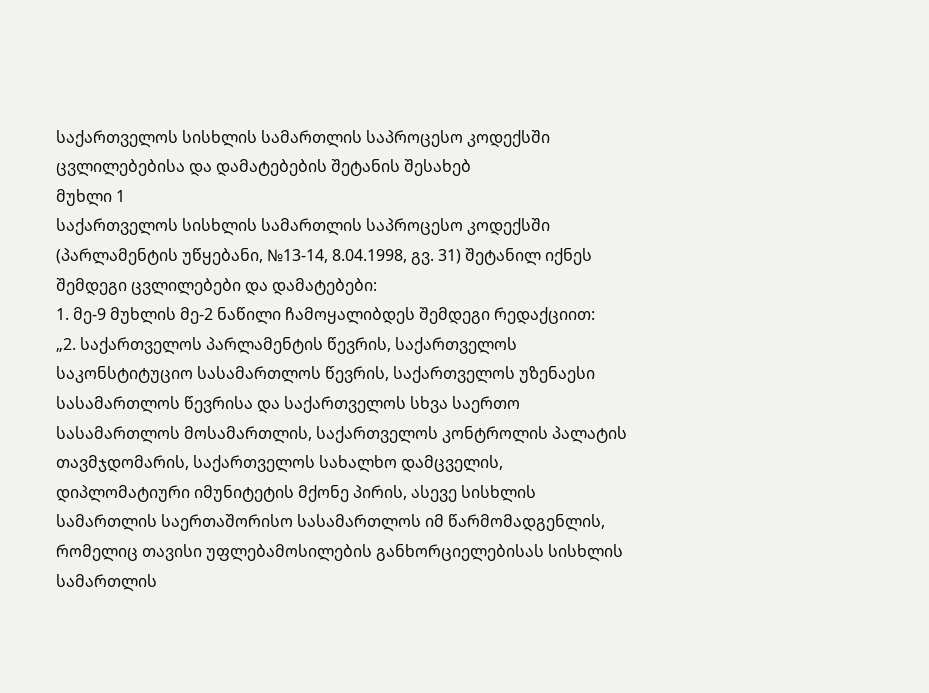საქართველოს სისხლის სამართლის საპროცესო კოდექსში ცვლილებებისა და დამატებების შეტანის შესახებ
მუხლი 1
საქართველოს სისხლის სამართლის საპროცესო კოდექსში (პარლამენტის უწყებანი, №13-14, 8.04.1998, გვ. 31) შეტანილ იქნეს შემდეგი ცვლილებები და დამატებები:
1. მე-9 მუხლის მე-2 ნაწილი ჩამოყალიბდეს შემდეგი რედაქციით:
„2. საქართველოს პარლამენტის წევრის, საქართველოს საკონსტიტუციო სასამართლოს წევრის, საქართველოს უზენაესი სასამართლოს წევრისა და საქართველოს სხვა საერთო სასამართლოს მოსამართლის, საქართველოს კონტროლის პალატის თავმჯდომარის, საქართველოს სახალხო დამცველის, დიპლომატიური იმუნიტეტის მქონე პირის, ასევე სისხლის სამართლის საერთაშორისო სასამართლოს იმ წარმომადგენლის, რომელიც თავისი უფლებამოსილების განხორციელებისას სისხლის სამართლის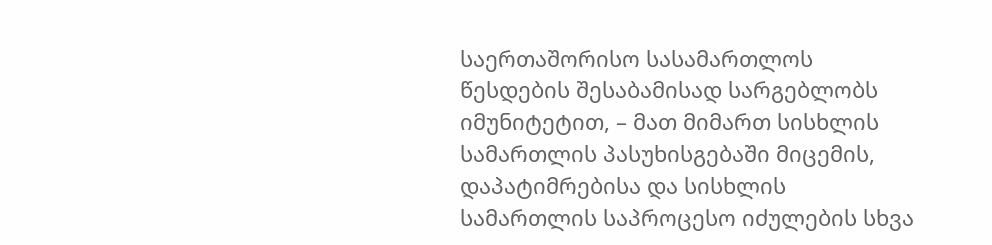საერთაშორისო სასამართლოს წესდების შესაბამისად სარგებლობს იმუნიტეტით, – მათ მიმართ სისხლის სამართლის პასუხისგებაში მიცემის, დაპატიმრებისა და სისხლის სამართლის საპროცესო იძულების სხვა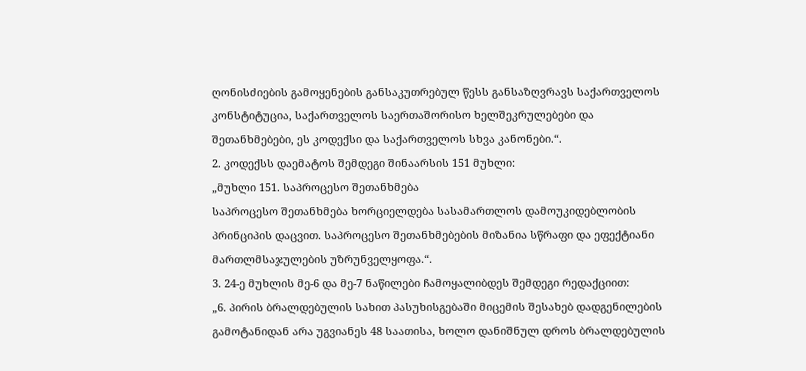ღონისძიების გამოყენების განსაკუთრებულ წესს განსაზღვრავს საქართველოს კონსტიტუცია, საქართველოს საერთაშორისო ხელშეკრულებები და შეთანხმებები, ეს კოდექსი და საქართველოს სხვა კანონები.“.
2. კოდექსს დაემატოს შემდეგი შინაარსის 151 მუხლი:
„მუხლი 151. საპროცესო შეთანხმება
საპროცესო შეთანხმება ხორციელდება სასამართლოს დამოუკიდებლობის პრინციპის დაცვით. საპროცესო შეთანხმებების მიზანია სწრაფი და ეფექტიანი მართლმსაჯულების უზრუნველყოფა.“.
3. 24-ე მუხლის მე-6 და მე-7 ნაწილები ჩამოყალიბდეს შემდეგი რედაქციით:
„6. პირის ბრალდებულის სახით პასუხისგებაში მიცემის შესახებ დადგენილების გამოტანიდან არა უგვიანეს 48 საათისა, ხოლო დანიშნულ დროს ბრალდებულის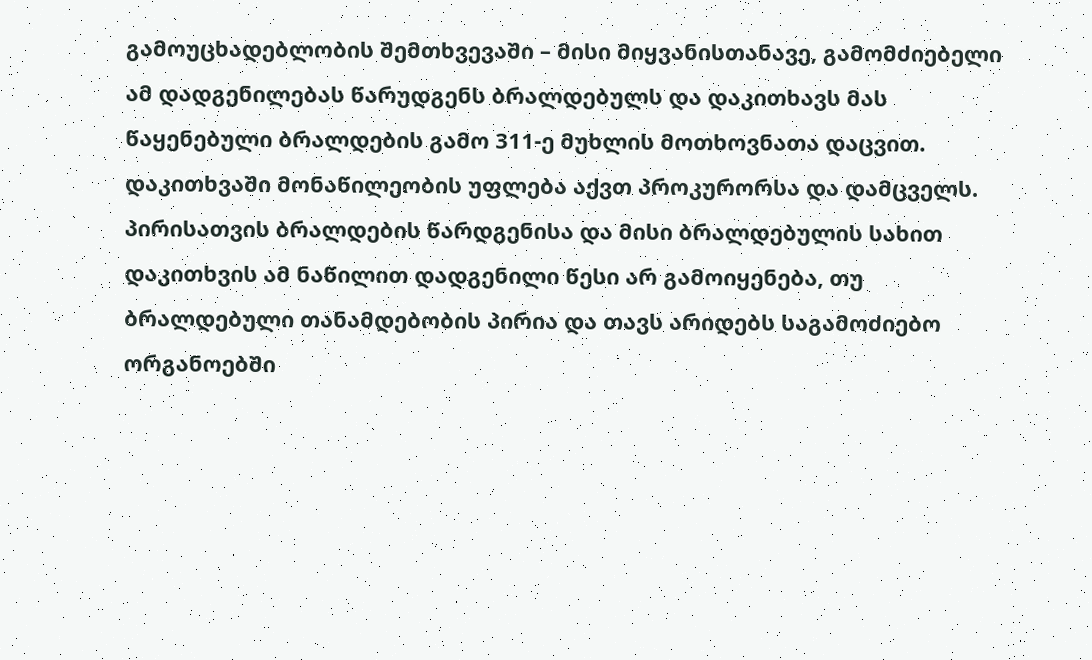გამოუცხადებლობის შემთხვევაში – მისი მიყვანისთანავე, გამომძიებელი ამ დადგენილებას წარუდგენს ბრალდებულს და დაკითხავს მას წაყენებული ბრალდების გამო 311-ე მუხლის მოთხოვნათა დაცვით. დაკითხვაში მონაწილეობის უფლება აქვთ პროკურორსა და დამცველს. პირისათვის ბრალდების წარდგენისა და მისი ბრალდებულის სახით დაკითხვის ამ ნაწილით დადგენილი წესი არ გამოიყენება, თუ ბრალდებული თანამდებობის პირია და თავს არიდებს საგამოძიებო ორგანოებში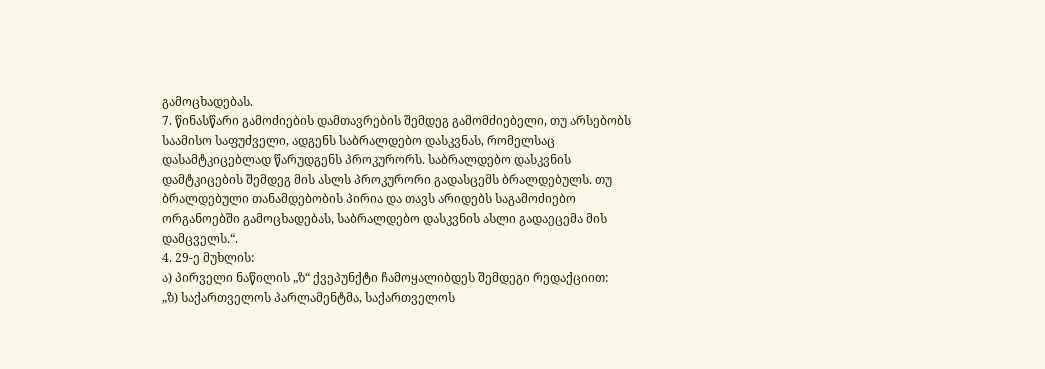გამოცხადებას.
7. წინასწარი გამოძიების დამთავრების შემდეგ გამომძიებელი, თუ არსებობს საამისო საფუძველი, ადგენს საბრალდებო დასკვნას, რომელსაც დასამტკიცებლად წარუდგენს პროკურორს. საბრალდებო დასკვნის დამტკიცების შემდეგ მის ასლს პროკურორი გადასცემს ბრალდებულს. თუ ბრალდებული თანამდებობის პირია და თავს არიდებს საგამოძიებო ორგანოებში გამოცხადებას, საბრალდებო დასკვნის ასლი გადაეცემა მის დამცველს.“.
4. 29-ე მუხლის:
ა) პირველი ნაწილის „ზ“ ქვეპუნქტი ჩამოყალიბდეს შემდეგი რედაქციით:
„ზ) საქართველოს პარლამენტმა, საქართველოს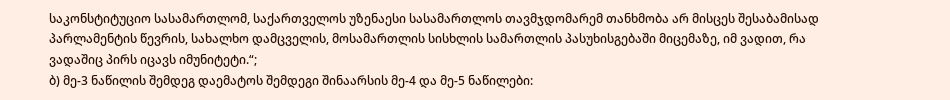საკონსტიტუციო სასამართლომ, საქართველოს უზენაესი სასამართლოს თავმჯდომარემ თანხმობა არ მისცეს შესაბამისად პარლამენტის წევრის, სახალხო დამცველის, მოსამართლის სისხლის სამართლის პასუხისგებაში მიცემაზე, იმ ვადით, რა ვადაშიც პირს იცავს იმუნიტეტი.“;
ბ) მე-3 ნაწილის შემდეგ დაემატოს შემდეგი შინაარსის მე-4 და მე-5 ნაწილები: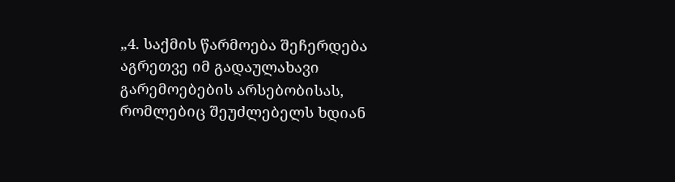„4. საქმის წარმოება შეჩერდება აგრეთვე იმ გადაულახავი გარემოებების არსებობისას, რომლებიც შეუძლებელს ხდიან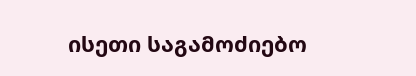ისეთი საგამოძიებო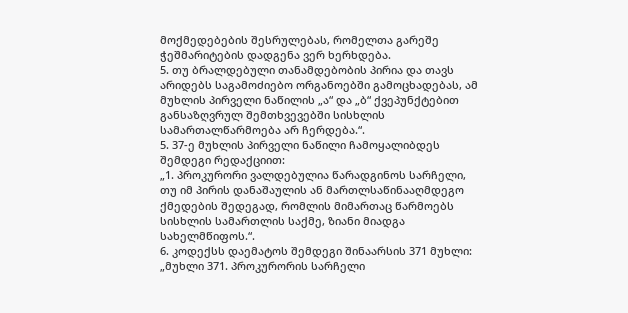მოქმედებების შესრულებას, რომელთა გარეშე ჭეშმარიტების დადგენა ვერ ხერხდება.
5. თუ ბრალდებული თანამდებობის პირია და თავს არიდებს საგამოძიებო ორგანოებში გამოცხადებას, ამ მუხლის პირველი ნაწილის „ა“ და „ბ“ ქვეპუნქტებით განსაზღვრულ შემთხვევებში სისხლის სამართალწარმოება არ ჩერდება.“.
5. 37-ე მუხლის პირველი ნაწილი ჩამოყალიბდეს შემდეგი რედაქციით:
„1. პროკურორი ვალდებულია წარადგინოს სარჩელი, თუ იმ პირის დანაშაულის ან მართლსაწინააღმდეგო ქმედების შედეგად, რომლის მიმართაც წარმოებს სისხლის სამართლის საქმე, ზიანი მიადგა სახელმწიფოს.“.
6. კოდექსს დაემატოს შემდეგი შინაარსის 371 მუხლი:
„მუხლი 371. პროკურორის სარჩელი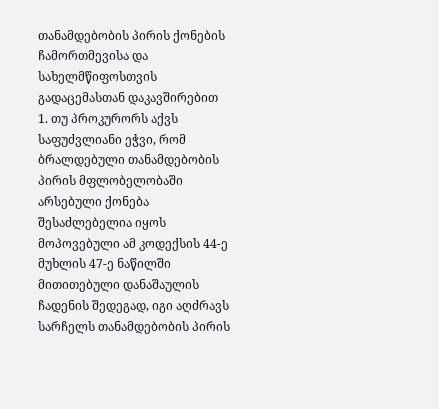თანამდებობის პირის ქონების ჩამორთმევისა და სახელმწიფოსთვის გადაცემასთან დაკავშირებით
1. თუ პროკურორს აქვს საფუძვლიანი ეჭვი, რომ ბრალდებული თანამდებობის პირის მფლობელობაში არსებული ქონება შესაძლებელია იყოს მოპოვებული ამ კოდექსის 44-ე მუხლის 47-ე ნაწილში მითითებული დანაშაულის ჩადენის შედეგად, იგი აღძრავს სარჩელს თანამდებობის პირის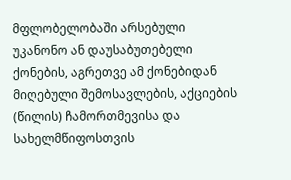მფლობელობაში არსებული უკანონო ან დაუსაბუთებელი ქონების, აგრეთვე ამ ქონებიდან მიღებული შემოსავლების, აქციების (წილის) ჩამორთმევისა და სახელმწიფოსთვის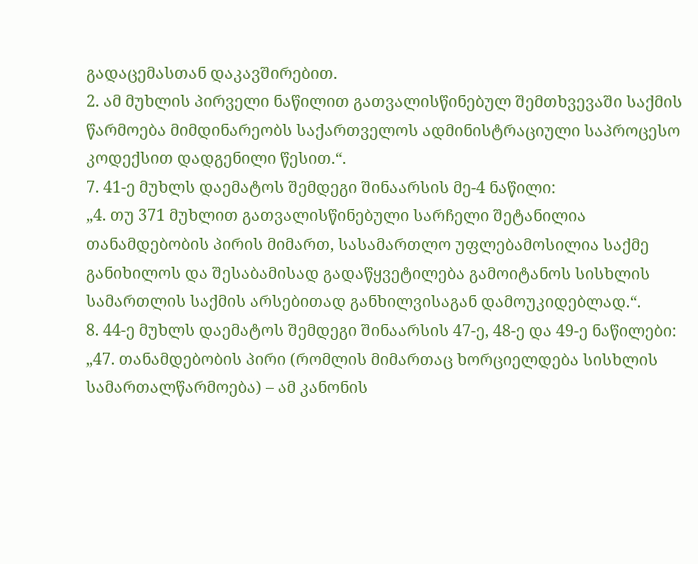გადაცემასთან დაკავშირებით.
2. ამ მუხლის პირველი ნაწილით გათვალისწინებულ შემთხვევაში საქმის წარმოება მიმდინარეობს საქართველოს ადმინისტრაციული საპროცესო კოდექსით დადგენილი წესით.“.
7. 41-ე მუხლს დაემატოს შემდეგი შინაარსის მე-4 ნაწილი:
„4. თუ 371 მუხლით გათვალისწინებული სარჩელი შეტანილია თანამდებობის პირის მიმართ, სასამართლო უფლებამოსილია საქმე განიხილოს და შესაბამისად გადაწყვეტილება გამოიტანოს სისხლის სამართლის საქმის არსებითად განხილვისაგან დამოუკიდებლად.“.
8. 44-ე მუხლს დაემატოს შემდეგი შინაარსის 47-ე, 48-ე და 49-ე ნაწილები:
„47. თანამდებობის პირი (რომლის მიმართაც ხორციელდება სისხლის სამართალწარმოება) – ამ კანონის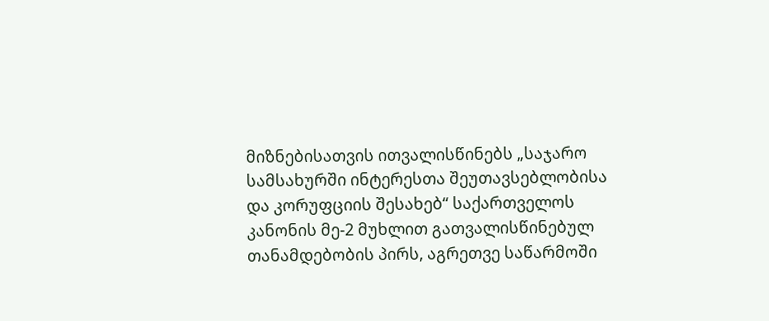მიზნებისათვის ითვალისწინებს „საჯარო სამსახურში ინტერესთა შეუთავსებლობისა და კორუფციის შესახებ“ საქართველოს კანონის მე-2 მუხლით გათვალისწინებულ თანამდებობის პირს, აგრეთვე საწარმოში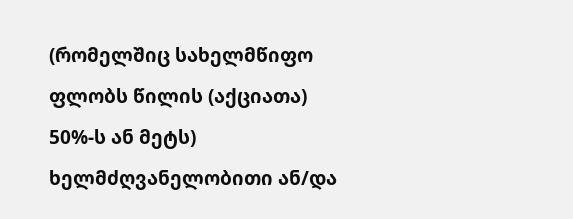(რომელშიც სახელმწიფო ფლობს წილის (აქციათა) 50%-ს ან მეტს) ხელმძღვანელობითი ან/და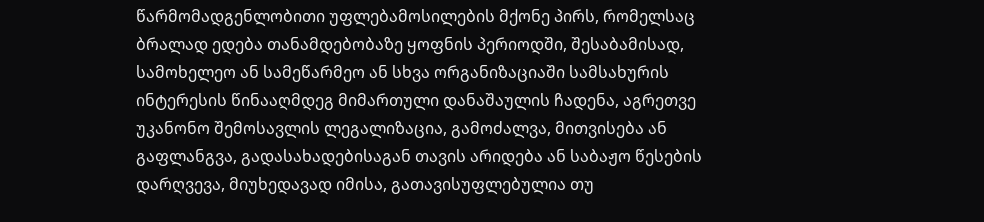წარმომადგენლობითი უფლებამოსილების მქონე პირს, რომელსაც ბრალად ედება თანამდებობაზე ყოფნის პერიოდში, შესაბამისად, სამოხელეო ან სამეწარმეო ან სხვა ორგანიზაციაში სამსახურის ინტერესის წინააღმდეგ მიმართული დანაშაულის ჩადენა, აგრეთვე უკანონო შემოსავლის ლეგალიზაცია, გამოძალვა, მითვისება ან გაფლანგვა, გადასახადებისაგან თავის არიდება ან საბაჟო წესების დარღვევა, მიუხედავად იმისა, გათავისუფლებულია თუ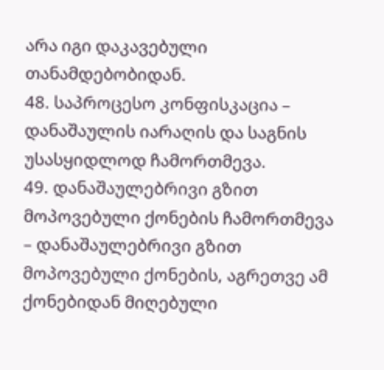არა იგი დაკავებული თანამდებობიდან.
48. საპროცესო კონფისკაცია – დანაშაულის იარაღის და საგნის უსასყიდლოდ ჩამორთმევა.
49. დანაშაულებრივი გზით მოპოვებული ქონების ჩამორთმევა – დანაშაულებრივი გზით მოპოვებული ქონების, აგრეთვე ამ ქონებიდან მიღებული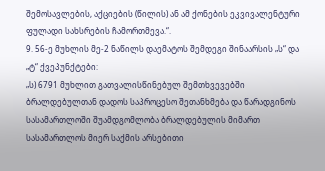შემოსავლების, აქციების (წილის) ან ამ ქონების ეკვივალენტური ფულადი სახსრების ჩამორთმევა.“.
9. 56-ე მუხლის მე-2 ნაწილს დაემატოს შემდეგი შინაარსის „ს“ და „ტ“ ქვეპუნქტები:
„ს) 6791 მუხლით გათვალისწინებულ შემთხვევებში ბრალდებულთან დადოს საპროცესო შეთანხმება და წარადგინოს სასამართლოში შუამდგომლობა ბრალდებულის მიმართ სასამართლოს მიერ საქმის არსებითი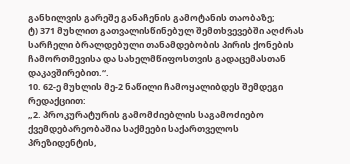განხილვის გარეშე განაჩენის გამოტანის თაობაზე;
ტ) 371 მუხლით გათვალისწინებულ შემთხვევებში აღძრას სარჩელი ბრალდებული თანამდებობის პირის ქონების ჩამორთმევისა და სახელმწიფოსთვის გადაცემასთან დაკავშირებით.“.
10. 62-ე მუხლის მე-2 ნაწილი ჩამოყალიბდეს შემდეგი რედაქციით:
„2. პროკურატურის გამომძიებლის საგამოძიებო ქვემდებარეობაშია საქმეები საქართველოს პრეზიდენტის,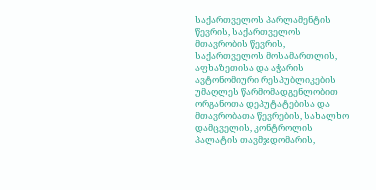საქართველოს პარლამენტის წევრის, საქართველოს მთავრობის წევრის, საქართველოს მოსამართლის, აფხაზეთისა და აჭარის ავტონომიური რესპუბლიკების უმაღლეს წარმომადგენლობით ორგანოთა დეპუტატებისა და მთავრობათა წევრების, სახალხო დამცველის, კონტროლის პალატის თავმჯდომარის,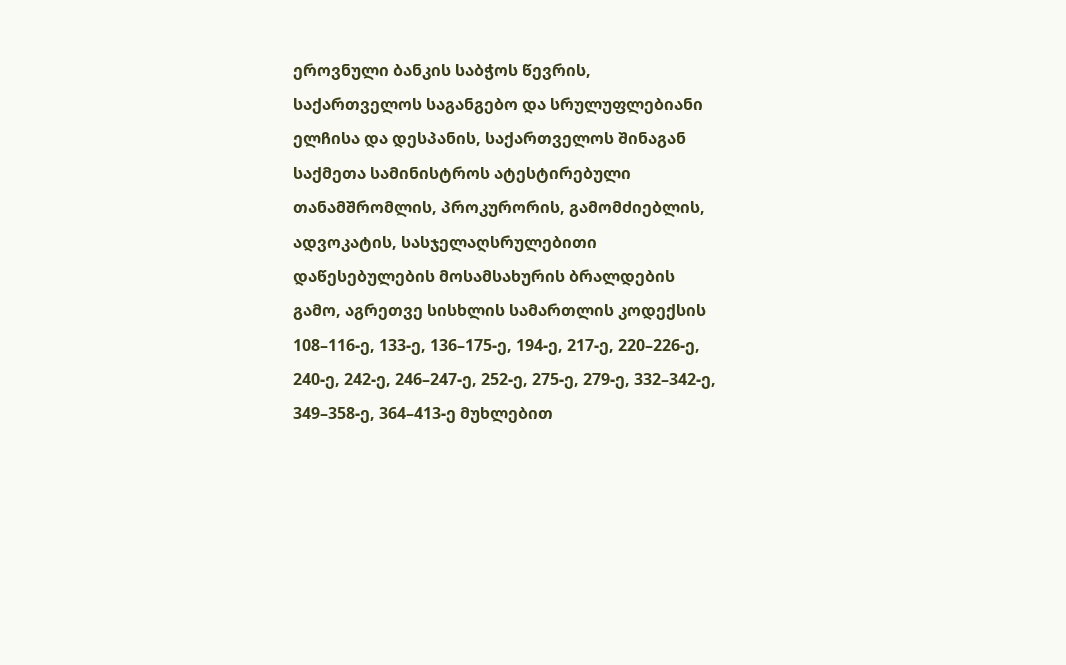ეროვნული ბანკის საბჭოს წევრის, საქართველოს საგანგებო და სრულუფლებიანი ელჩისა და დესპანის, საქართველოს შინაგან საქმეთა სამინისტროს ატესტირებული თანამშრომლის, პროკურორის, გამომძიებლის, ადვოკატის, სასჯელაღსრულებითი დაწესებულების მოსამსახურის ბრალდების გამო, აგრეთვე სისხლის სამართლის კოდექსის 108–116-ე, 133-ე, 136–175-ე, 194-ე, 217-ე, 220–226-ე, 240-ე, 242-ე, 246–247-ე, 252-ე, 275-ე, 279-ე, 332–342-ე, 349–358-ე, 364–413-ე მუხლებით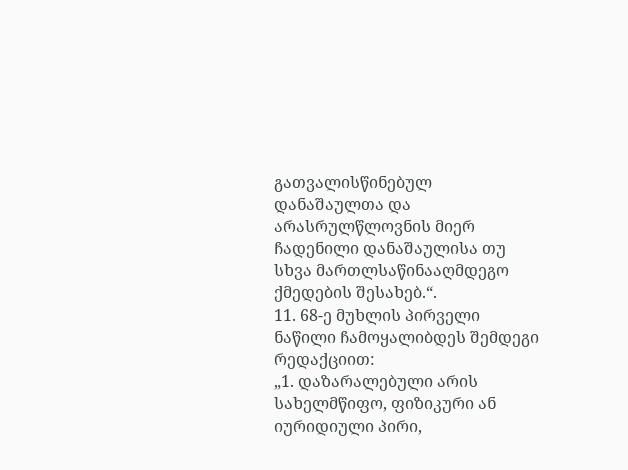გათვალისწინებულ დანაშაულთა და არასრულწლოვნის მიერ ჩადენილი დანაშაულისა თუ სხვა მართლსაწინააღმდეგო ქმედების შესახებ.“.
11. 68-ე მუხლის პირველი ნაწილი ჩამოყალიბდეს შემდეგი რედაქციით:
„1. დაზარალებული არის სახელმწიფო, ფიზიკური ან იურიდიული პირი,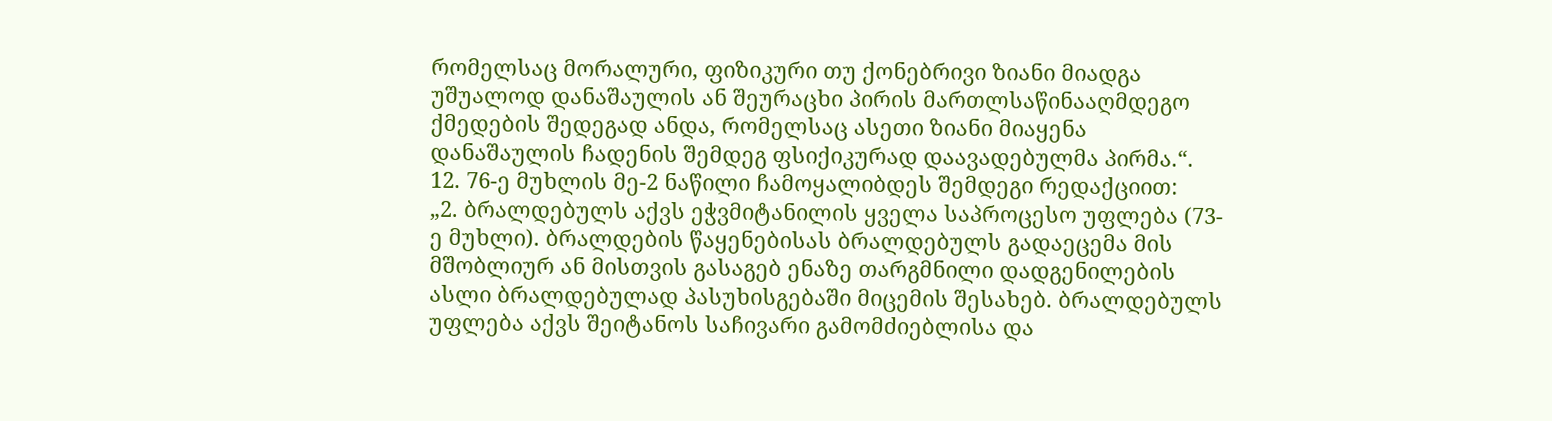რომელსაც მორალური, ფიზიკური თუ ქონებრივი ზიანი მიადგა უშუალოდ დანაშაულის ან შეურაცხი პირის მართლსაწინააღმდეგო ქმედების შედეგად ანდა, რომელსაც ასეთი ზიანი მიაყენა დანაშაულის ჩადენის შემდეგ ფსიქიკურად დაავადებულმა პირმა.“.
12. 76-ე მუხლის მე-2 ნაწილი ჩამოყალიბდეს შემდეგი რედაქციით:
„2. ბრალდებულს აქვს ეჭვმიტანილის ყველა საპროცესო უფლება (73-ე მუხლი). ბრალდების წაყენებისას ბრალდებულს გადაეცემა მის მშობლიურ ან მისთვის გასაგებ ენაზე თარგმნილი დადგენილების ასლი ბრალდებულად პასუხისგებაში მიცემის შესახებ. ბრალდებულს უფლება აქვს შეიტანოს საჩივარი გამომძიებლისა და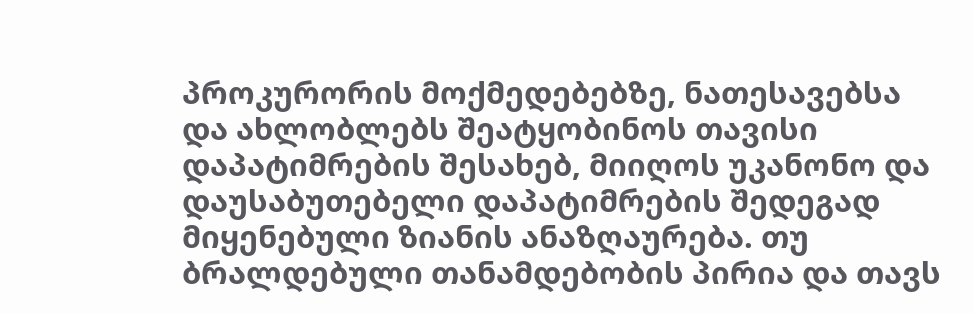პროკურორის მოქმედებებზე, ნათესავებსა და ახლობლებს შეატყობინოს თავისი დაპატიმრების შესახებ, მიიღოს უკანონო და დაუსაბუთებელი დაპატიმრების შედეგად მიყენებული ზიანის ანაზღაურება. თუ ბრალდებული თანამდებობის პირია და თავს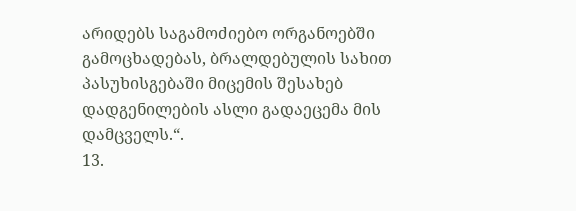არიდებს საგამოძიებო ორგანოებში გამოცხადებას, ბრალდებულის სახით პასუხისგებაში მიცემის შესახებ დადგენილების ასლი გადაეცემა მის დამცველს.“.
13.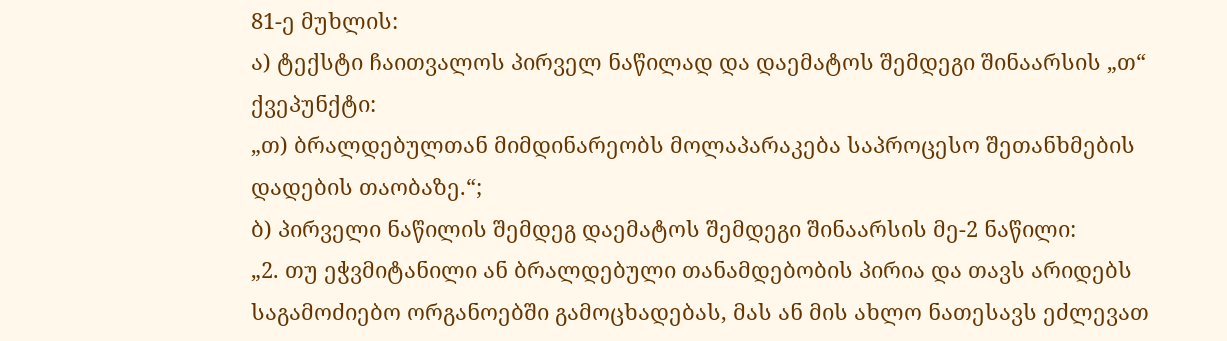81-ე მუხლის:
ა) ტექსტი ჩაითვალოს პირველ ნაწილად და დაემატოს შემდეგი შინაარსის „თ“ ქვეპუნქტი:
„თ) ბრალდებულთან მიმდინარეობს მოლაპარაკება საპროცესო შეთანხმების დადების თაობაზე.“;
ბ) პირველი ნაწილის შემდეგ დაემატოს შემდეგი შინაარსის მე-2 ნაწილი:
„2. თუ ეჭვმიტანილი ან ბრალდებული თანამდებობის პირია და თავს არიდებს საგამოძიებო ორგანოებში გამოცხადებას, მას ან მის ახლო ნათესავს ეძლევათ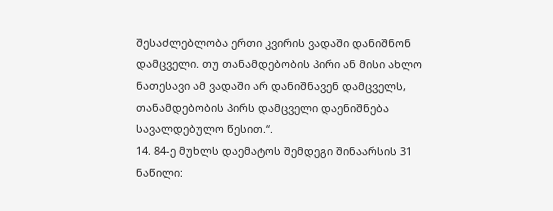შესაძლებლობა ერთი კვირის ვადაში დანიშნონ დამცველი. თუ თანამდებობის პირი ან მისი ახლო ნათესავი ამ ვადაში არ დანიშნავენ დამცველს, თანამდებობის პირს დამცველი დაენიშნება სავალდებულო წესით.“.
14. 84-ე მუხლს დაემატოს შემდეგი შინაარსის 31 ნაწილი: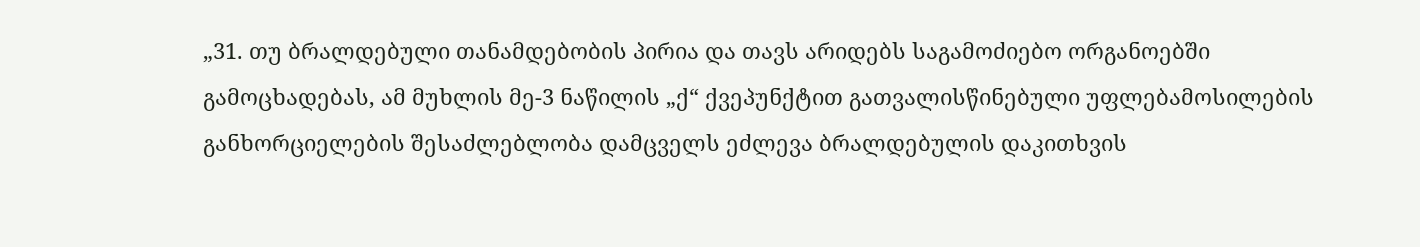„31. თუ ბრალდებული თანამდებობის პირია და თავს არიდებს საგამოძიებო ორგანოებში გამოცხადებას, ამ მუხლის მე-3 ნაწილის „ქ“ ქვეპუნქტით გათვალისწინებული უფლებამოსილების განხორციელების შესაძლებლობა დამცველს ეძლევა ბრალდებულის დაკითხვის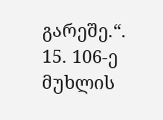გარეშე.“.
15. 106-ე მუხლის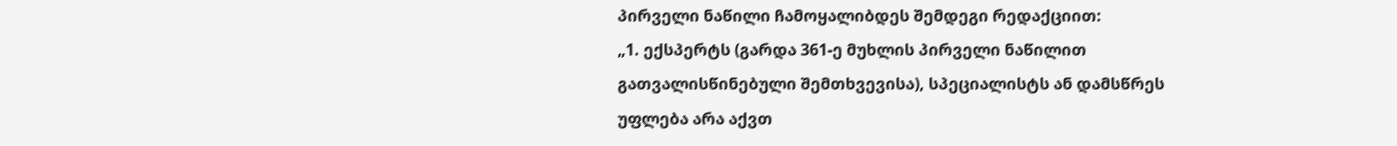პირველი ნაწილი ჩამოყალიბდეს შემდეგი რედაქციით:
„1. ექსპერტს (გარდა 361-ე მუხლის პირველი ნაწილით გათვალისწინებული შემთხვევისა), სპეციალისტს ან დამსწრეს უფლება არა აქვთ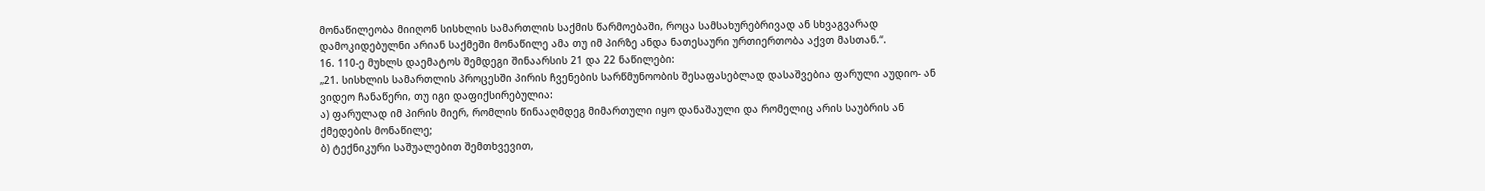მონაწილეობა მიიღონ სისხლის სამართლის საქმის წარმოებაში, როცა სამსახურებრივად ან სხვაგვარად დამოკიდებულნი არიან საქმეში მონაწილე ამა თუ იმ პირზე ანდა ნათესაური ურთიერთობა აქვთ მასთან.“.
16. 110-ე მუხლს დაემატოს შემდეგი შინაარსის 21 და 22 ნაწილები:
„21. სისხლის სამართლის პროცესში პირის ჩვენების სარწმუნოობის შესაფასებლად დასაშვებია ფარული აუდიო- ან ვიდეო ჩანაწერი, თუ იგი დაფიქსირებულია:
ა) ფარულად იმ პირის მიერ, რომლის წინააღმდეგ მიმართული იყო დანაშაული და რომელიც არის საუბრის ან ქმედების მონაწილე;
ბ) ტექნიკური საშუალებით შემთხვევით,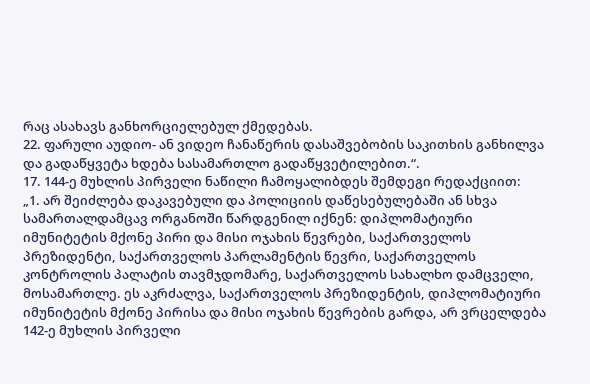რაც ასახავს განხორციელებულ ქმედებას.
22. ფარული აუდიო- ან ვიდეო ჩანაწერის დასაშვებობის საკითხის განხილვა და გადაწყვეტა ხდება სასამართლო გადაწყვეტილებით.“.
17. 144-ე მუხლის პირველი ნაწილი ჩამოყალიბდეს შემდეგი რედაქციით:
„1. არ შეიძლება დაკავებული და პოლიციის დაწესებულებაში ან სხვა სამართალდამცავ ორგანოში წარდგენილ იქნენ: დიპლომატიური იმუნიტეტის მქონე პირი და მისი ოჯახის წევრები, საქართველოს პრეზიდენტი, საქართველოს პარლამენტის წევრი, საქართველოს კონტროლის პალატის თავმჯდომარე, საქართველოს სახალხო დამცველი, მოსამართლე. ეს აკრძალვა, საქართველოს პრეზიდენტის, დიპლომატიური იმუნიტეტის მქონე პირისა და მისი ოჯახის წევრების გარდა, არ ვრცელდება 142-ე მუხლის პირველი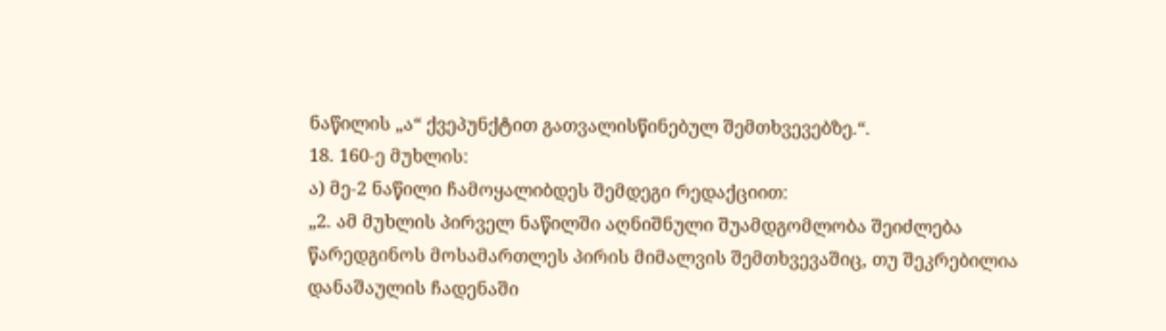ნაწილის „ა“ ქვეპუნქტით გათვალისწინებულ შემთხვევებზე.“.
18. 160-ე მუხლის:
ა) მე-2 ნაწილი ჩამოყალიბდეს შემდეგი რედაქციით:
„2. ამ მუხლის პირველ ნაწილში აღნიშნული შუამდგომლობა შეიძლება წარედგინოს მოსამართლეს პირის მიმალვის შემთხვევაშიც, თუ შეკრებილია დანაშაულის ჩადენაში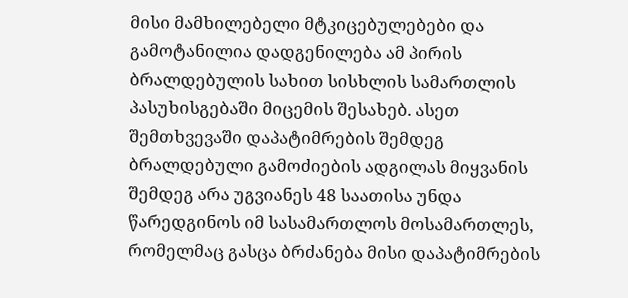მისი მამხილებელი მტკიცებულებები და გამოტანილია დადგენილება ამ პირის ბრალდებულის სახით სისხლის სამართლის პასუხისგებაში მიცემის შესახებ. ასეთ შემთხვევაში დაპატიმრების შემდეგ ბრალდებული გამოძიების ადგილას მიყვანის შემდეგ არა უგვიანეს 48 საათისა უნდა წარედგინოს იმ სასამართლოს მოსამართლეს, რომელმაც გასცა ბრძანება მისი დაპატიმრების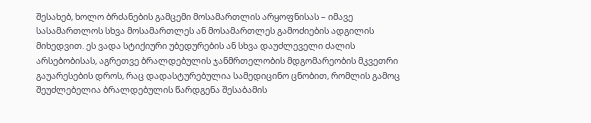შესახებ, ხოლო ბრძანების გამცემი მოსამართლის არყოფნისას – იმავე სასამართლოს სხვა მოსამართლეს ან მოსამართლეს გამოძიების ადგილის მიხედვით. ეს ვადა სტიქიური უბედურების ან სხვა დაუძლეველი ძალის არსებობისას, აგრეთვე ბრალდებულის ჯანმრთელობის მდგომარეობის მკვეთრი გაუარესების დროს, რაც დადასტურებულია სამედიცინო ცნობით, რომლის გამოც შეუძლებელია ბრალდებულის წარდგენა შესაბამის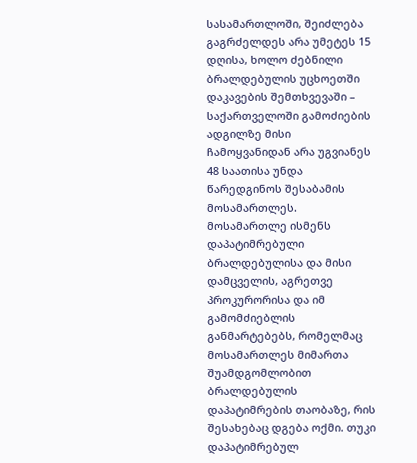სასამართლოში, შეიძლება გაგრძელდეს არა უმეტეს 15 დღისა, ხოლო ძებნილი ბრალდებულის უცხოეთში დაკავების შემთხვევაში – საქართველოში გამოძიების ადგილზე მისი ჩამოყვანიდან არა უგვიანეს 48 საათისა უნდა წარედგინოს შესაბამის მოსამართლეს. მოსამართლე ისმენს დაპატიმრებული ბრალდებულისა და მისი დამცველის, აგრეთვე პროკურორისა და იმ გამომძიებლის განმარტებებს, რომელმაც მოსამართლეს მიმართა შუამდგომლობით ბრალდებულის დაპატიმრების თაობაზე, რის შესახებაც დგება ოქმი. თუკი დაპატიმრებულ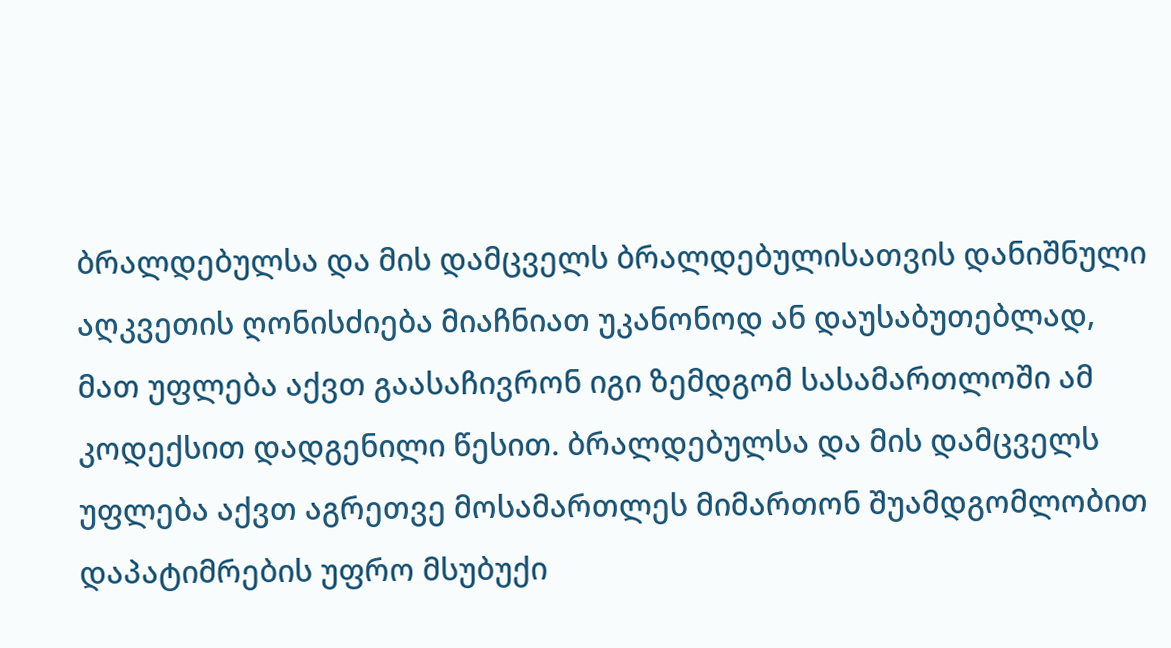ბრალდებულსა და მის დამცველს ბრალდებულისათვის დანიშნული აღკვეთის ღონისძიება მიაჩნიათ უკანონოდ ან დაუსაბუთებლად, მათ უფლება აქვთ გაასაჩივრონ იგი ზემდგომ სასამართლოში ამ კოდექსით დადგენილი წესით. ბრალდებულსა და მის დამცველს უფლება აქვთ აგრეთვე მოსამართლეს მიმართონ შუამდგომლობით დაპატიმრების უფრო მსუბუქი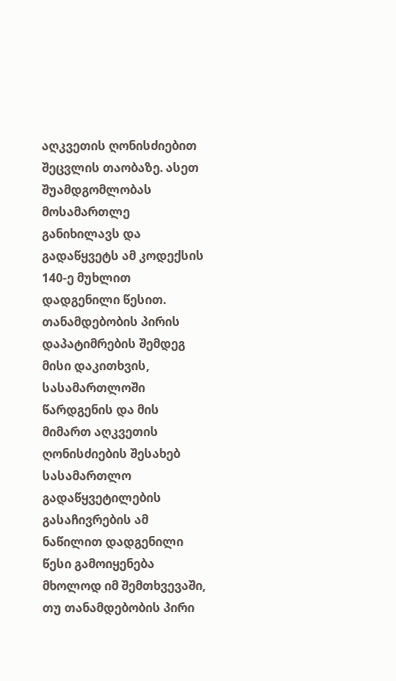აღკვეთის ღონისძიებით შეცვლის თაობაზე. ასეთ შუამდგომლობას მოსამართლე განიხილავს და გადაწყვეტს ამ კოდექსის 140-ე მუხლით დადგენილი წესით. თანამდებობის პირის დაპატიმრების შემდეგ მისი დაკითხვის, სასამართლოში წარდგენის და მის მიმართ აღკვეთის ღონისძიების შესახებ სასამართლო გადაწყვეტილების გასაჩივრების ამ ნაწილით დადგენილი წესი გამოიყენება მხოლოდ იმ შემთხვევაში, თუ თანამდებობის პირი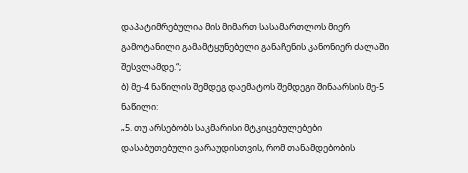დაპატიმრებულია მის მიმართ სასამართლოს მიერ გამოტანილი გამამტყუნებელი განაჩენის კანონიერ ძალაში შესვლამდე.“;
ბ) მე-4 ნაწილის შემდეგ დაემატოს შემდეგი შინაარსის მე-5 ნაწილი:
„5. თუ არსებობს საკმარისი მტკიცებულებები დასაბუთებული ვარაუდისთვის, რომ თანამდებობის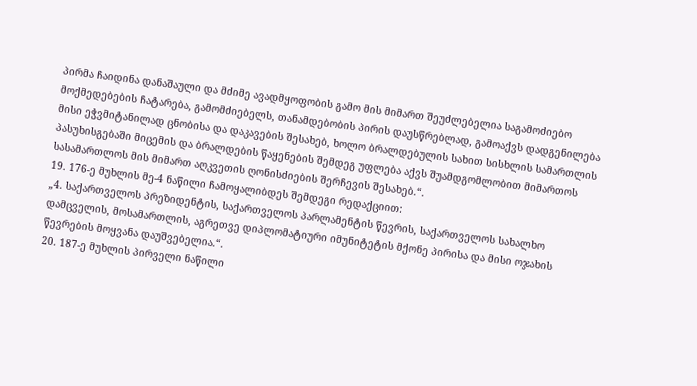პირმა ჩაიდინა დანაშაული და მძიმე ავადმყოფობის გამო მის მიმართ შეუძლებელია საგამოძიებო მოქმედებების ჩატარება, გამომძიებელს, თანამდებობის პირის დაუსწრებლად, გამოაქვს დადგენილება მისი ეჭვმიტანილად ცნობისა და დაკავების შესახებ, ხოლო ბრალდებულის სახით სისხლის სამართლის პასუხისგებაში მიცემის და ბრალდების წაყენების შემდეგ უფლება აქვს შუამდგომლობით მიმართოს სასამართლოს მის მიმართ აღკვეთის ღონისძიების შერჩევის შესახებ.“.
19. 176-ე მუხლის მე-4 ნაწილი ჩამოყალიბდეს შემდეგი რედაქციით:
„4. საქართველოს პრეზიდენტის, საქართველოს პარლამენტის წევრის, საქართველოს სახალხო დამცველის, მოსამართლის, აგრეთვე დიპლომატიური იმუნიტეტის მქონე პირისა და მისი ოჯახის წევრების მოყვანა დაუშვებელია.“.
20. 187-ე მუხლის პირველი ნაწილი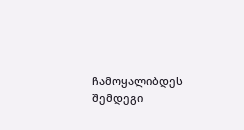ჩამოყალიბდეს შემდეგი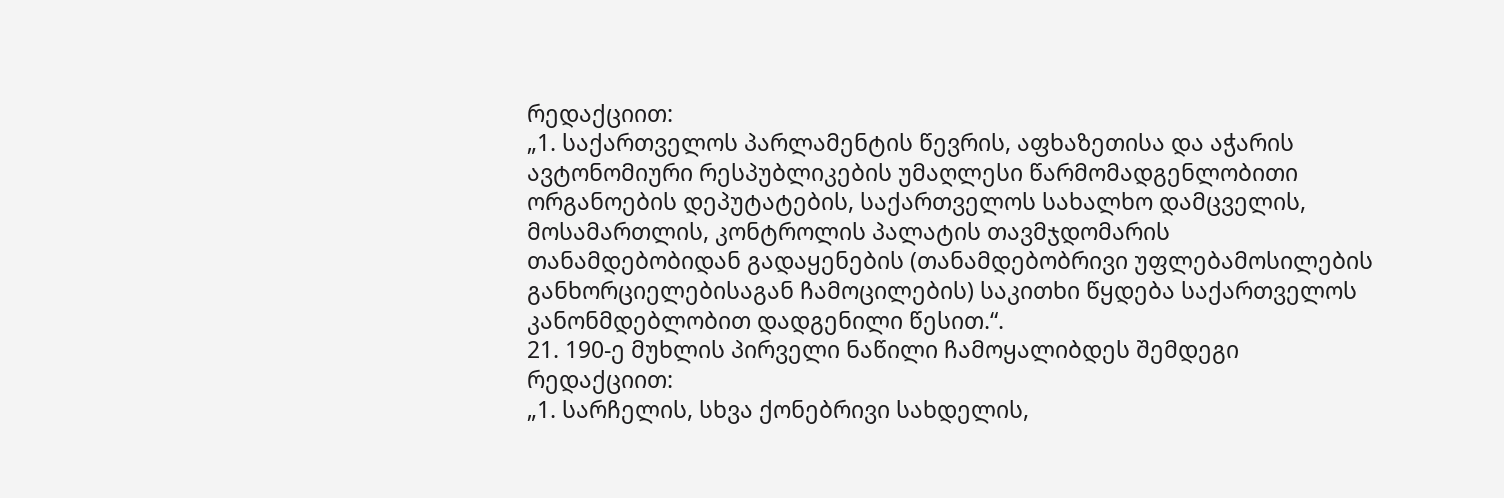რედაქციით:
„1. საქართველოს პარლამენტის წევრის, აფხაზეთისა და აჭარის ავტონომიური რესპუბლიკების უმაღლესი წარმომადგენლობითი ორგანოების დეპუტატების, საქართველოს სახალხო დამცველის, მოსამართლის, კონტროლის პალატის თავმჯდომარის თანამდებობიდან გადაყენების (თანამდებობრივი უფლებამოსილების განხორციელებისაგან ჩამოცილების) საკითხი წყდება საქართველოს კანონმდებლობით დადგენილი წესით.“.
21. 190-ე მუხლის პირველი ნაწილი ჩამოყალიბდეს შემდეგი რედაქციით:
„1. სარჩელის, სხვა ქონებრივი სახდელის,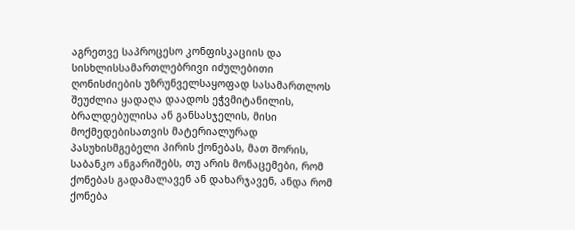აგრეთვე საპროცესო კონფისკაციის და სისხლისსამართლებრივი იძულებითი ღონისძიების უზრუნველსაყოფად სასამართლოს შეუძლია ყადაღა დაადოს ეჭვმიტანილის, ბრალდებულისა ან განსასჯელის, მისი მოქმედებისათვის მატერიალურად პასუხისმგებელი პირის ქონებას, მათ შორის, საბანკო ანგარიშებს, თუ არის მონაცემები, რომ ქონებას გადამალავენ ან დახარჯავენ, ანდა რომ ქონება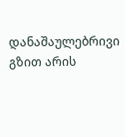დანაშაულებრივი გზით არის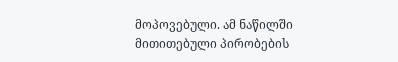მოპოვებული. ამ ნაწილში მითითებული პირობების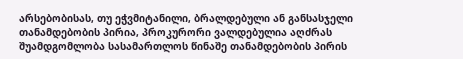არსებობისას, თუ ეჭვმიტანილი, ბრალდებული ან განსასჯელი თანამდებობის პირია, პროკურორი ვალდებულია აღძრას შუამდგომლობა სასამართლოს წინაშე თანამდებობის პირის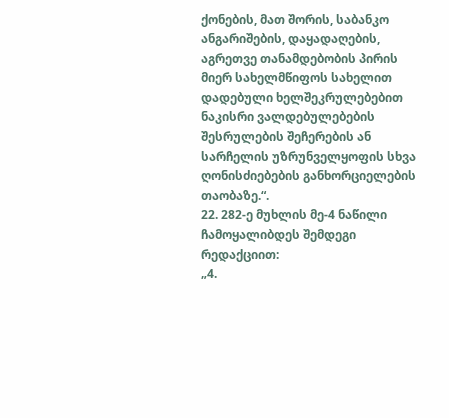ქონების, მათ შორის, საბანკო ანგარიშების, დაყადაღების, აგრეთვე თანამდებობის პირის მიერ სახელმწიფოს სახელით დადებული ხელშეკრულებებით ნაკისრი ვალდებულებების შესრულების შეჩერების ან სარჩელის უზრუნველყოფის სხვა ღონისძიებების განხორციელების თაობაზე.“.
22. 282-ე მუხლის მე-4 ნაწილი ჩამოყალიბდეს შემდეგი რედაქციით:
„4.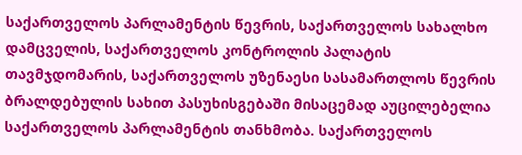საქართველოს პარლამენტის წევრის, საქართველოს სახალხო დამცველის, საქართველოს კონტროლის პალატის თავმჯდომარის, საქართველოს უზენაესი სასამართლოს წევრის ბრალდებულის სახით პასუხისგებაში მისაცემად აუცილებელია საქართველოს პარლამენტის თანხმობა. საქართველოს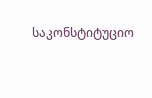საკონსტიტუციო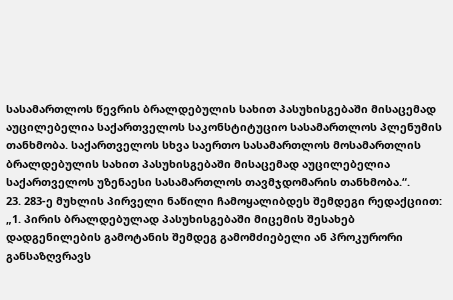სასამართლოს წევრის ბრალდებულის სახით პასუხისგებაში მისაცემად აუცილებელია საქართველოს საკონსტიტუციო სასამართლოს პლენუმის თანხმობა. საქართველოს სხვა საერთო სასამართლოს მოსამართლის ბრალდებულის სახით პასუხისგებაში მისაცემად აუცილებელია საქართველოს უზენაესი სასამართლოს თავმჯდომარის თანხმობა.“.
23. 283-ე მუხლის პირველი ნაწილი ჩამოყალიბდეს შემდეგი რედაქციით:
„1. პირის ბრალდებულად პასუხისგებაში მიცემის შესახებ დადგენილების გამოტანის შემდეგ გამომძიებელი ან პროკურორი განსაზღვრავს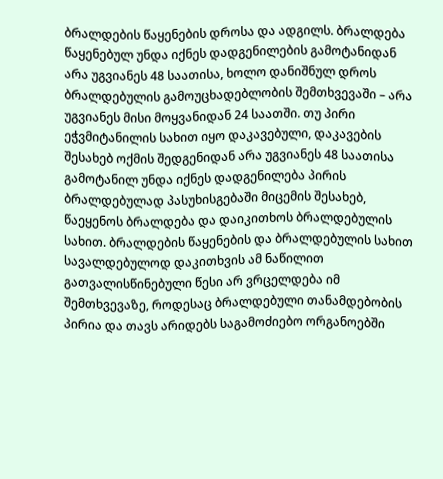ბრალდების წაყენების დროსა და ადგილს. ბრალდება წაყენებულ უნდა იქნეს დადგენილების გამოტანიდან არა უგვიანეს 48 საათისა, ხოლო დანიშნულ დროს ბრალდებულის გამოუცხადებლობის შემთხვევაში – არა უგვიანეს მისი მოყვანიდან 24 საათში. თუ პირი ეჭვმიტანილის სახით იყო დაკავებული, დაკავების შესახებ ოქმის შედგენიდან არა უგვიანეს 48 საათისა გამოტანილ უნდა იქნეს დადგენილება პირის ბრალდებულად პასუხისგებაში მიცემის შესახებ, წაეყენოს ბრალდება და დაიკითხოს ბრალდებულის სახით. ბრალდების წაყენების და ბრალდებულის სახით სავალდებულოდ დაკითხვის ამ ნაწილით გათვალისწინებული წესი არ ვრცელდება იმ შემთხვევაზე, როდესაც ბრალდებული თანამდებობის პირია და თავს არიდებს საგამოძიებო ორგანოებში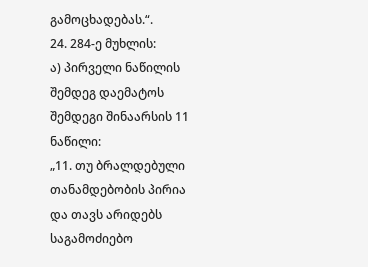გამოცხადებას.“.
24. 284-ე მუხლის:
ა) პირველი ნაწილის შემდეგ დაემატოს შემდეგი შინაარსის 11 ნაწილი:
„11. თუ ბრალდებული თანამდებობის პირია და თავს არიდებს საგამოძიებო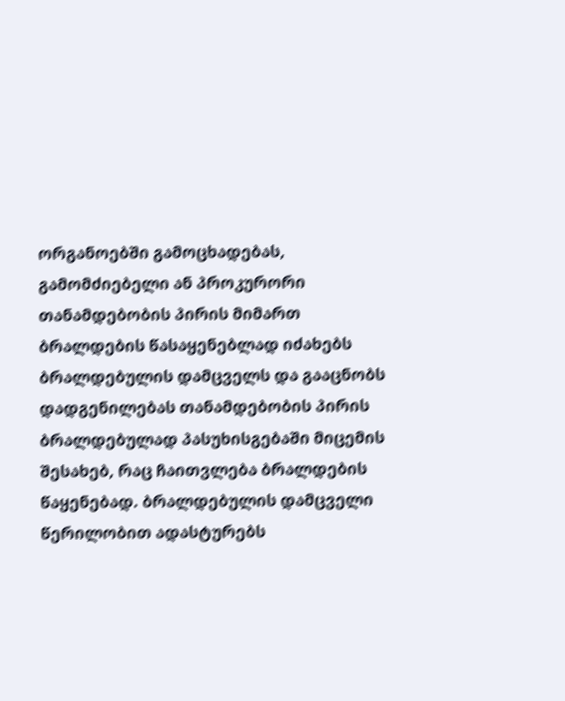ორგანოებში გამოცხადებას, გამომძიებელი ან პროკურორი თანამდებობის პირის მიმართ ბრალდების წასაყენებლად იძახებს ბრალდებულის დამცველს და გააცნობს დადგენილებას თანამდებობის პირის ბრალდებულად პასუხისგებაში მიცემის შესახებ, რაც ჩაითვლება ბრალდების წაყენებად. ბრალდებულის დამცველი წერილობით ადასტურებს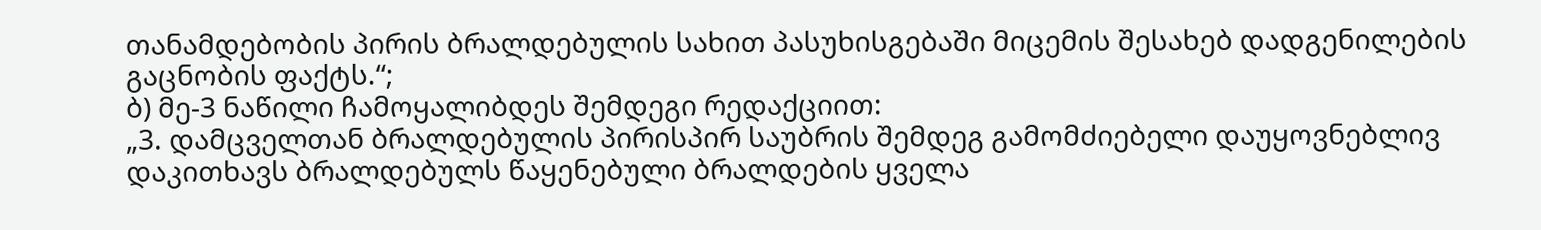თანამდებობის პირის ბრალდებულის სახით პასუხისგებაში მიცემის შესახებ დადგენილების გაცნობის ფაქტს.“;
ბ) მე-3 ნაწილი ჩამოყალიბდეს შემდეგი რედაქციით:
„3. დამცველთან ბრალდებულის პირისპირ საუბრის შემდეგ გამომძიებელი დაუყოვნებლივ დაკითხავს ბრალდებულს წაყენებული ბრალდების ყველა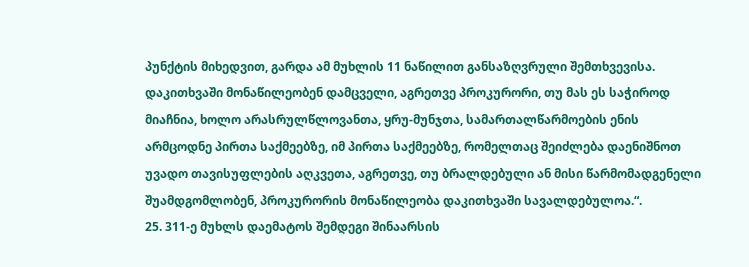პუნქტის მიხედვით, გარდა ამ მუხლის 11 ნაწილით განსაზღვრული შემთხვევისა. დაკითხვაში მონაწილეობენ დამცველი, აგრეთვე პროკურორი, თუ მას ეს საჭიროდ მიაჩნია, ხოლო არასრულწლოვანთა, ყრუ-მუნჯთა, სამართალწარმოების ენის არმცოდნე პირთა საქმეებზე, იმ პირთა საქმეებზე, რომელთაც შეიძლება დაენიშნოთ უვადო თავისუფლების აღკვეთა, აგრეთვე, თუ ბრალდებული ან მისი წარმომადგენელი შუამდგომლობენ, პროკურორის მონაწილეობა დაკითხვაში სავალდებულოა.“.
25. 311-ე მუხლს დაემატოს შემდეგი შინაარსის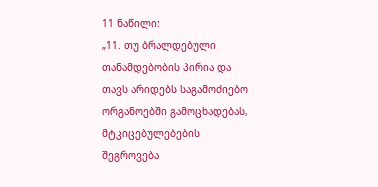11 ნაწილი:
„11. თუ ბრალდებული თანამდებობის პირია და თავს არიდებს საგამოძიებო ორგანოებში გამოცხადებას, მტკიცებულებების შეგროვება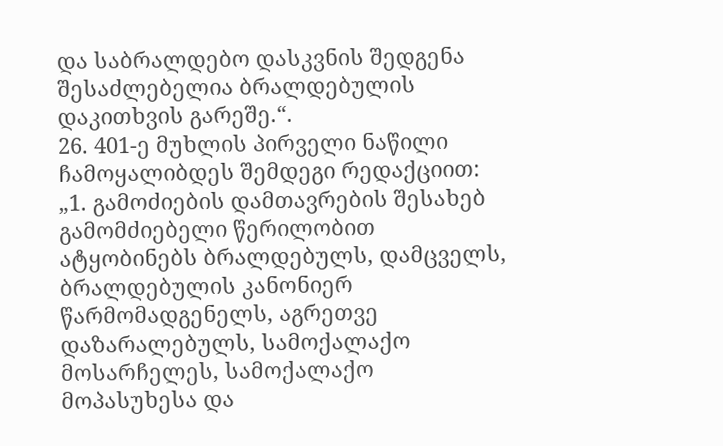და საბრალდებო დასკვნის შედგენა შესაძლებელია ბრალდებულის დაკითხვის გარეშე.“.
26. 401-ე მუხლის პირველი ნაწილი ჩამოყალიბდეს შემდეგი რედაქციით:
„1. გამოძიების დამთავრების შესახებ გამომძიებელი წერილობით ატყობინებს ბრალდებულს, დამცველს, ბრალდებულის კანონიერ წარმომადგენელს, აგრეთვე დაზარალებულს, სამოქალაქო მოსარჩელეს, სამოქალაქო მოპასუხესა და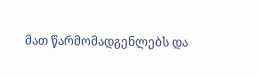მათ წარმომადგენლებს და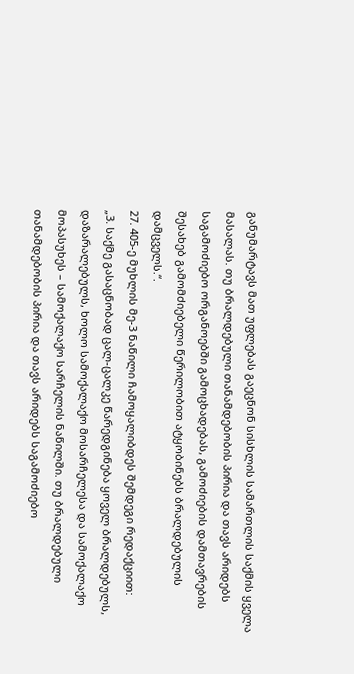განუმარტავს მათ უფლებას გაეცნონ სისხლის სამართლის საქმის ყველა მასალას. თუ ბრალდებული თანამდებობის პირია და თავს არიდებს საგამოძიებო ორგანოებში გამოცხადებას, გამოძიების დამთავრების შესახებ გამომძიებელი წერილობით ატყობინებს ბრალდებულის დამცველს.“.
27. 405-ე მუხლის მე-3 ნაწილი ჩამოყალიბდეს შემდეგი რედაქციით:
„3. საქმე გასაცნობად ცალ-ცალკე წარედგინება ყოველ ბრალდებულს, დაზარალებულს, ხოლო სამოქალაქო მოსარჩელესა და სამოქალაქო მოპასუხეს – სამოქალაქო სარჩელის ნაწილში. თუ ბრალდებული თანამდებობის პირია და თავს არიდებს საგამოძიებო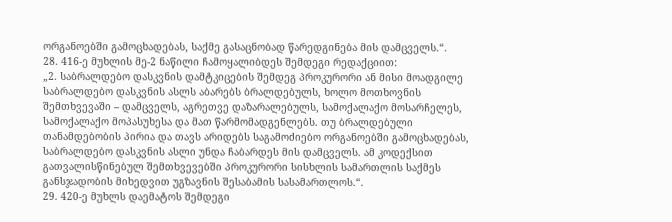ორგანოებში გამოცხადებას, საქმე გასაცნობად წარედგინება მის დამცველს.“.
28. 416-ე მუხლის მე-2 ნაწილი ჩამოყალიბდეს შემდეგი რედაქციით:
„2. საბრალდებო დასკვნის დამტკიცების შემდეგ პროკურორი ან მისი მოადგილე საბრალდებო დასკვნის ასლს აბარებს ბრალდებულს, ხოლო მოთხოვნის შემთხვევაში – დამცველს, აგრეთვე დაზარალებულს, სამოქალაქო მოსარჩელეს, სამოქალაქო მოპასუხესა და მათ წარმომადგენლებს. თუ ბრალდებული თანამდებობის პირია და თავს არიდებს საგამოძიებო ორგანოებში გამოცხადებას, საბრალდებო დასკვნის ასლი უნდა ჩაბარდეს მის დამცველს. ამ კოდექსით გათვალისწინებულ შემთხვევებში პროკურორი სისხლის სამართლის საქმეს განსჯადობის მიხედვით უგზავნის შესაბამის სასამართლოს.“.
29. 420-ე მუხლს დაემატოს შემდეგი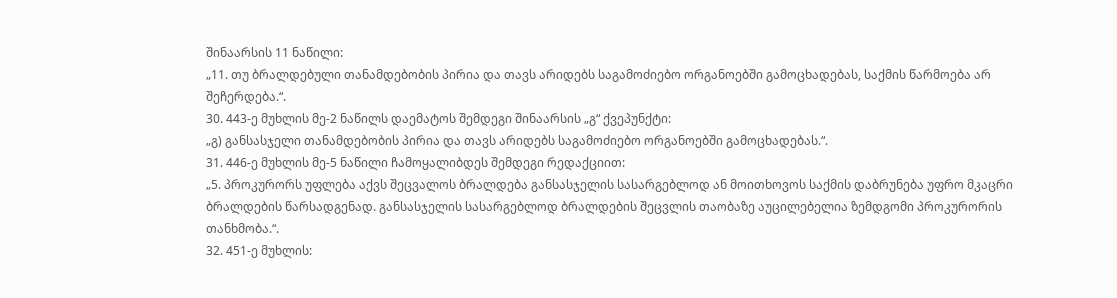შინაარსის 11 ნაწილი:
„11. თუ ბრალდებული თანამდებობის პირია და თავს არიდებს საგამოძიებო ორგანოებში გამოცხადებას, საქმის წარმოება არ შეჩერდება.“.
30. 443-ე მუხლის მე-2 ნაწილს დაემატოს შემდეგი შინაარსის „გ“ ქვეპუნქტი:
„გ) განსასჯელი თანამდებობის პირია და თავს არიდებს საგამოძიებო ორგანოებში გამოცხადებას.“.
31. 446-ე მუხლის მე-5 ნაწილი ჩამოყალიბდეს შემდეგი რედაქციით:
„5. პროკურორს უფლება აქვს შეცვალოს ბრალდება განსასჯელის სასარგებლოდ ან მოითხოვოს საქმის დაბრუნება უფრო მკაცრი ბრალდების წარსადგენად. განსასჯელის სასარგებლოდ ბრალდების შეცვლის თაობაზე აუცილებელია ზემდგომი პროკურორის თანხმობა.“.
32. 451-ე მუხლის: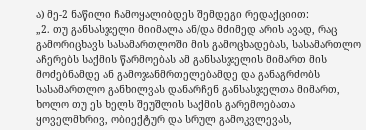ა) მე-2 ნაწილი ჩამოყალიბდეს შემდეგი რედაქციით:
„2. თუ განსასჯელი მიიმალა ან/და მძიმედ არის ავად, რაც გამორიცხავს სასამართლოში მის გამოცხადებას, სასამართლო აჩერებს საქმის წარმოებას ამ განსასჯელის მიმართ მის მოძებნამდე ან გამოჯანმრთელებამდე და განაგრძობს სასამართლო განხილვას დანარჩენ განსასჯელთა მიმართ, ხოლო თუ ეს ხელს შეუშლის საქმის გარემოებათა ყოველმხრივ, ობიექტურ და სრულ გამოკვლევას,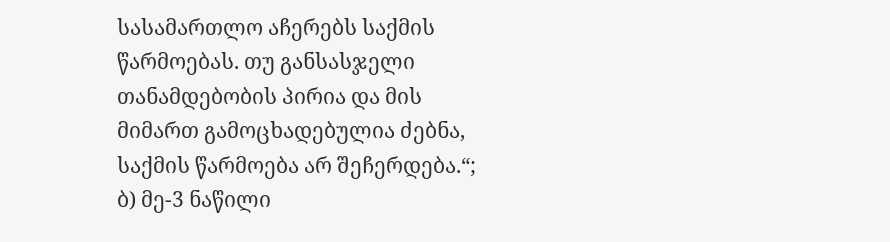სასამართლო აჩერებს საქმის წარმოებას. თუ განსასჯელი თანამდებობის პირია და მის მიმართ გამოცხადებულია ძებნა, საქმის წარმოება არ შეჩერდება.“;
ბ) მე-3 ნაწილი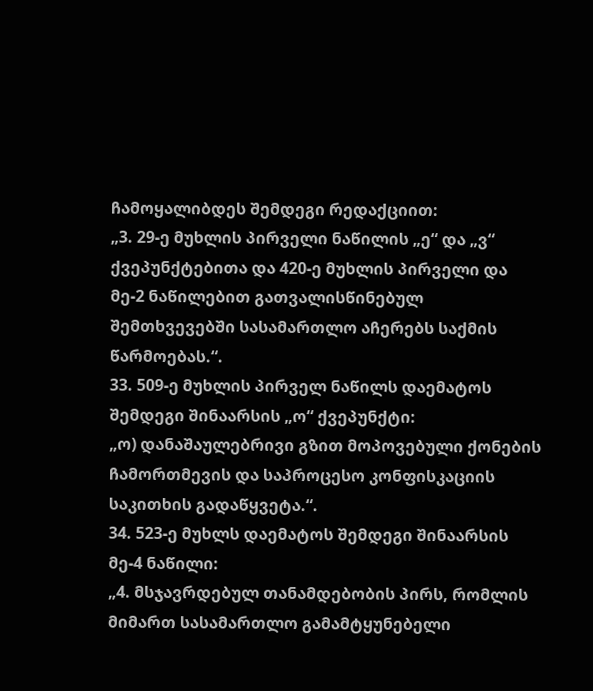ჩამოყალიბდეს შემდეგი რედაქციით:
„3. 29-ე მუხლის პირველი ნაწილის „ე“ და „ვ“ ქვეპუნქტებითა და 420-ე მუხლის პირველი და მე-2 ნაწილებით გათვალისწინებულ შემთხვევებში სასამართლო აჩერებს საქმის წარმოებას.“.
33. 509-ე მუხლის პირველ ნაწილს დაემატოს შემდეგი შინაარსის „ო“ ქვეპუნქტი:
„ო) დანაშაულებრივი გზით მოპოვებული ქონების ჩამორთმევის და საპროცესო კონფისკაციის საკითხის გადაწყვეტა.“.
34. 523-ე მუხლს დაემატოს შემდეგი შინაარსის მე-4 ნაწილი:
„4. მსჯავრდებულ თანამდებობის პირს, რომლის მიმართ სასამართლო გამამტყუნებელი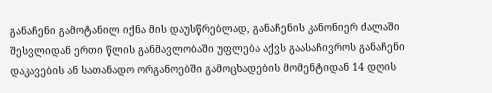განაჩენი გამოტანილ იქნა მის დაუსწრებლად, განაჩენის კანონიერ ძალაში შესვლიდან ერთი წლის განმავლობაში უფლება აქვს გაასაჩივროს განაჩენი დაკავების ან სათანადო ორგანოებში გამოცხადების მომენტიდან 14 დღის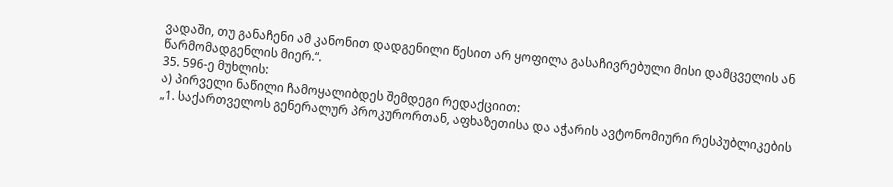ვადაში, თუ განაჩენი ამ კანონით დადგენილი წესით არ ყოფილა გასაჩივრებული მისი დამცველის ან წარმომადგენლის მიერ.“.
35. 596-ე მუხლის:
ა) პირველი ნაწილი ჩამოყალიბდეს შემდეგი რედაქციით:
„1. საქართველოს გენერალურ პროკურორთან, აფხაზეთისა და აჭარის ავტონომიური რესპუბლიკების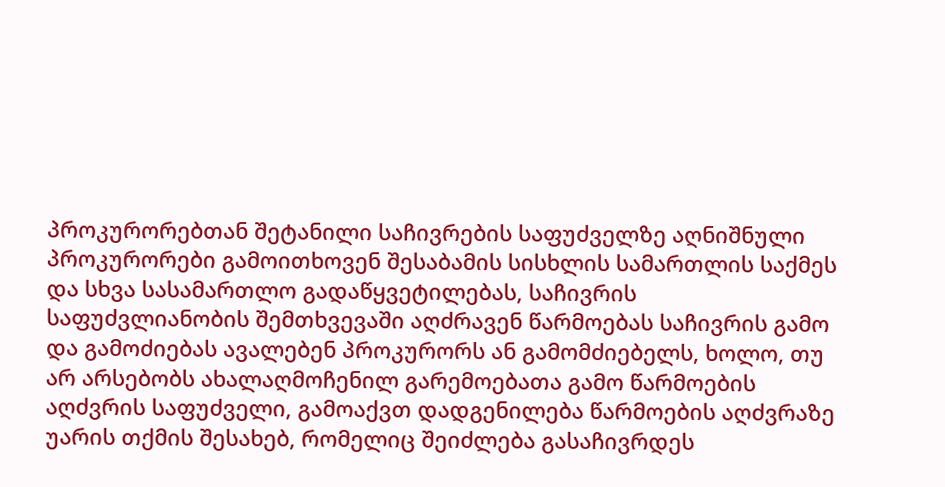პროკურორებთან შეტანილი საჩივრების საფუძველზე აღნიშნული პროკურორები გამოითხოვენ შესაბამის სისხლის სამართლის საქმეს და სხვა სასამართლო გადაწყვეტილებას, საჩივრის საფუძვლიანობის შემთხვევაში აღძრავენ წარმოებას საჩივრის გამო და გამოძიებას ავალებენ პროკურორს ან გამომძიებელს, ხოლო, თუ არ არსებობს ახალაღმოჩენილ გარემოებათა გამო წარმოების აღძვრის საფუძველი, გამოაქვთ დადგენილება წარმოების აღძვრაზე უარის თქმის შესახებ, რომელიც შეიძლება გასაჩივრდეს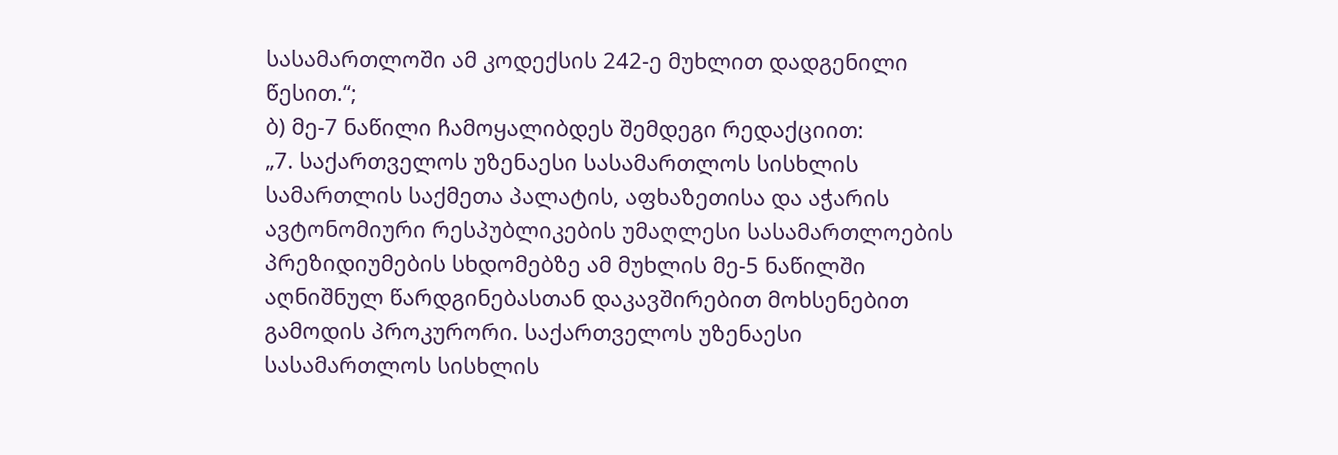სასამართლოში ამ კოდექსის 242-ე მუხლით დადგენილი წესით.“;
ბ) მე-7 ნაწილი ჩამოყალიბდეს შემდეგი რედაქციით:
„7. საქართველოს უზენაესი სასამართლოს სისხლის სამართლის საქმეთა პალატის, აფხაზეთისა და აჭარის ავტონომიური რესპუბლიკების უმაღლესი სასამართლოების პრეზიდიუმების სხდომებზე ამ მუხლის მე-5 ნაწილში აღნიშნულ წარდგინებასთან დაკავშირებით მოხსენებით გამოდის პროკურორი. საქართველოს უზენაესი სასამართლოს სისხლის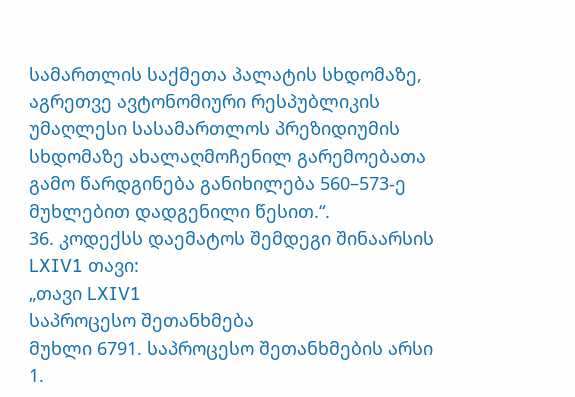სამართლის საქმეთა პალატის სხდომაზე, აგრეთვე ავტონომიური რესპუბლიკის უმაღლესი სასამართლოს პრეზიდიუმის სხდომაზე ახალაღმოჩენილ გარემოებათა გამო წარდგინება განიხილება 560–573-ე მუხლებით დადგენილი წესით.“.
36. კოდექსს დაემატოს შემდეგი შინაარსის LXIV1 თავი:
„თავი LXIV1
საპროცესო შეთანხმება
მუხლი 6791. საპროცესო შეთანხმების არსი
1.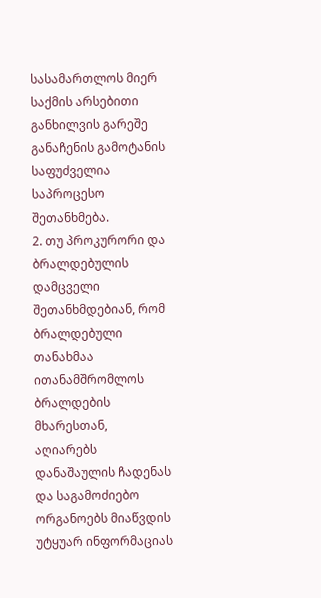სასამართლოს მიერ საქმის არსებითი განხილვის გარეშე განაჩენის გამოტანის საფუძველია საპროცესო შეთანხმება.
2. თუ პროკურორი და ბრალდებულის დამცველი შეთანხმდებიან, რომ ბრალდებული თანახმაა ითანამშრომლოს ბრალდების მხარესთან, აღიარებს დანაშაულის ჩადენას და საგამოძიებო ორგანოებს მიაწვდის უტყუარ ინფორმაციას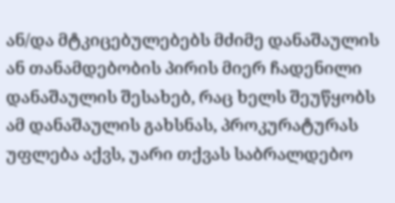ან/და მტკიცებულებებს მძიმე დანაშაულის ან თანამდებობის პირის მიერ ჩადენილი დანაშაულის შესახებ, რაც ხელს შეუწყობს ამ დანაშაულის გახსნას, პროკურატურას უფლება აქვს, უარი თქვას საბრალდებო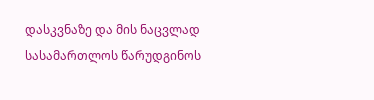დასკვნაზე და მის ნაცვლად სასამართლოს წარუდგინოს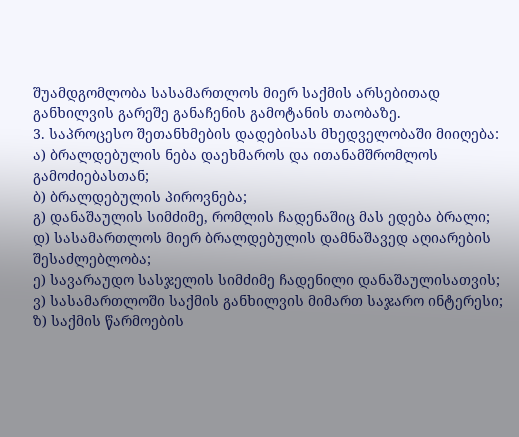შუამდგომლობა სასამართლოს მიერ საქმის არსებითად განხილვის გარეშე განაჩენის გამოტანის თაობაზე.
3. საპროცესო შეთანხმების დადებისას მხედველობაში მიიღება:
ა) ბრალდებულის ნება დაეხმაროს და ითანამშრომლოს გამოძიებასთან;
ბ) ბრალდებულის პიროვნება;
გ) დანაშაულის სიმძიმე, რომლის ჩადენაშიც მას ედება ბრალი;
დ) სასამართლოს მიერ ბრალდებულის დამნაშავედ აღიარების შესაძლებლობა;
ე) სავარაუდო სასჯელის სიმძიმე ჩადენილი დანაშაულისათვის;
ვ) სასამართლოში საქმის განხილვის მიმართ საჯარო ინტერესი;
ზ) საქმის წარმოების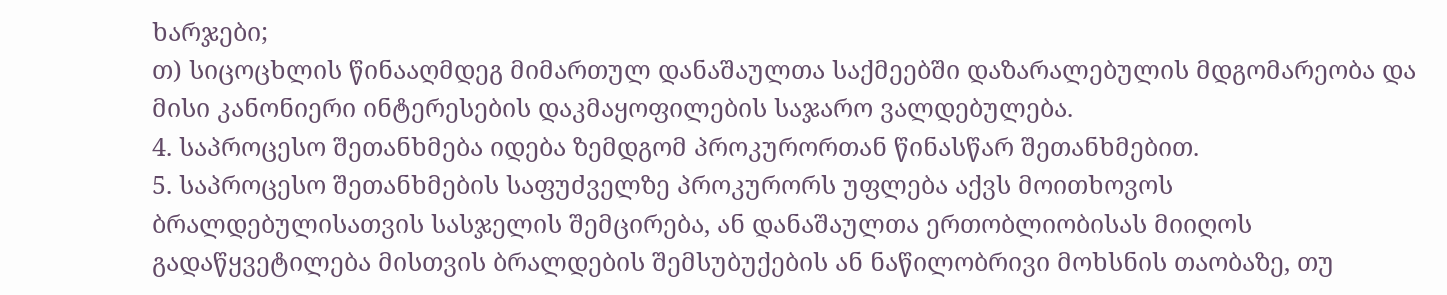ხარჯები;
თ) სიცოცხლის წინააღმდეგ მიმართულ დანაშაულთა საქმეებში დაზარალებულის მდგომარეობა და მისი კანონიერი ინტერესების დაკმაყოფილების საჯარო ვალდებულება.
4. საპროცესო შეთანხმება იდება ზემდგომ პროკურორთან წინასწარ შეთანხმებით.
5. საპროცესო შეთანხმების საფუძველზე პროკურორს უფლება აქვს მოითხოვოს ბრალდებულისათვის სასჯელის შემცირება, ან დანაშაულთა ერთობლიობისას მიიღოს გადაწყვეტილება მისთვის ბრალდების შემსუბუქების ან ნაწილობრივი მოხსნის თაობაზე, თუ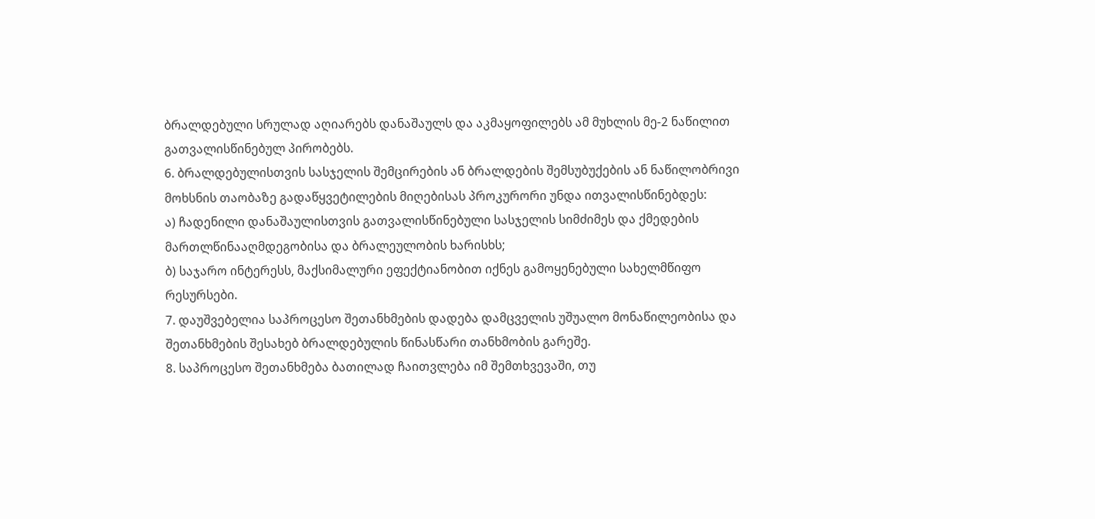ბრალდებული სრულად აღიარებს დანაშაულს და აკმაყოფილებს ამ მუხლის მე-2 ნაწილით გათვალისწინებულ პირობებს.
6. ბრალდებულისთვის სასჯელის შემცირების ან ბრალდების შემსუბუქების ან ნაწილობრივი მოხსნის თაობაზე გადაწყვეტილების მიღებისას პროკურორი უნდა ითვალისწინებდეს:
ა) ჩადენილი დანაშაულისთვის გათვალისწინებული სასჯელის სიმძიმეს და ქმედების მართლწინააღმდეგობისა და ბრალეულობის ხარისხს;
ბ) საჯარო ინტერესს, მაქსიმალური ეფექტიანობით იქნეს გამოყენებული სახელმწიფო რესურსები.
7. დაუშვებელია საპროცესო შეთანხმების დადება დამცველის უშუალო მონაწილეობისა და შეთანხმების შესახებ ბრალდებულის წინასწარი თანხმობის გარეშე.
8. საპროცესო შეთანხმება ბათილად ჩაითვლება იმ შემთხვევაში, თუ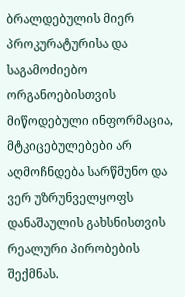ბრალდებულის მიერ პროკურატურისა და საგამოძიებო ორგანოებისთვის მიწოდებული ინფორმაცია, მტკიცებულებები არ აღმოჩნდება სარწმუნო და ვერ უზრუნველყოფს დანაშაულის გახსნისთვის რეალური პირობების შექმნას.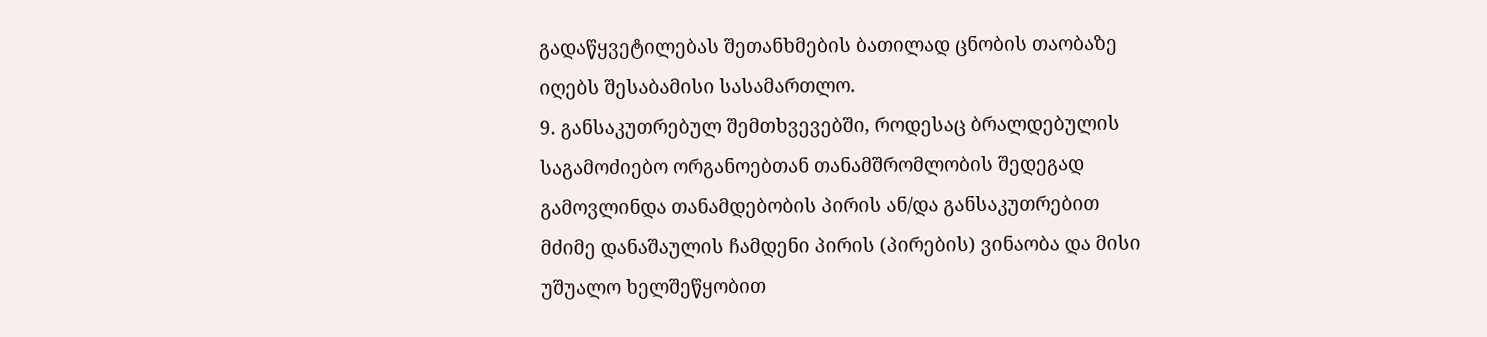გადაწყვეტილებას შეთანხმების ბათილად ცნობის თაობაზე იღებს შესაბამისი სასამართლო.
9. განსაკუთრებულ შემთხვევებში, როდესაც ბრალდებულის საგამოძიებო ორგანოებთან თანამშრომლობის შედეგად გამოვლინდა თანამდებობის პირის ან/და განსაკუთრებით მძიმე დანაშაულის ჩამდენი პირის (პირების) ვინაობა და მისი უშუალო ხელშეწყობით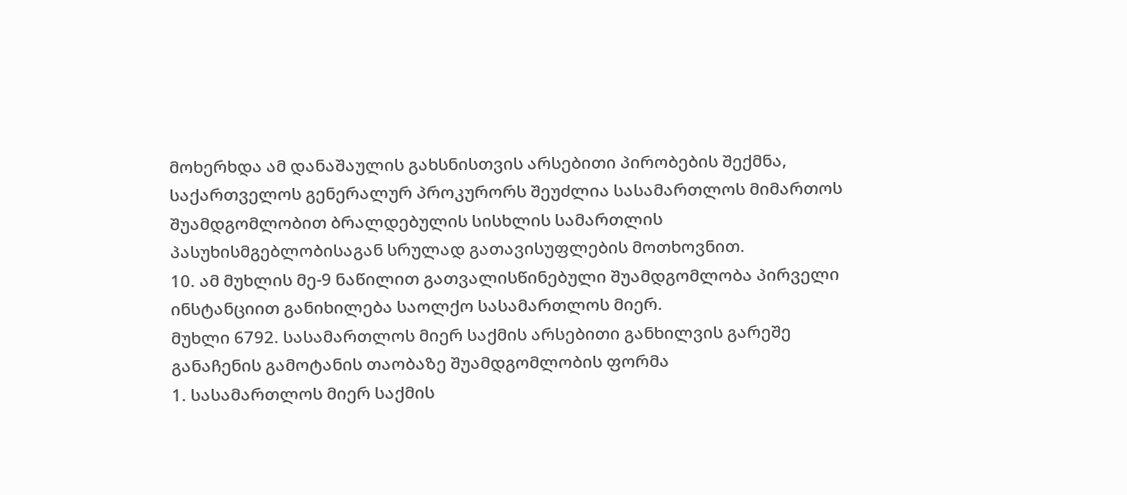მოხერხდა ამ დანაშაულის გახსნისთვის არსებითი პირობების შექმნა, საქართველოს გენერალურ პროკურორს შეუძლია სასამართლოს მიმართოს შუამდგომლობით ბრალდებულის სისხლის სამართლის პასუხისმგებლობისაგან სრულად გათავისუფლების მოთხოვნით.
10. ამ მუხლის მე-9 ნაწილით გათვალისწინებული შუამდგომლობა პირველი ინსტანციით განიხილება საოლქო სასამართლოს მიერ.
მუხლი 6792. სასამართლოს მიერ საქმის არსებითი განხილვის გარეშე განაჩენის გამოტანის თაობაზე შუამდგომლობის ფორმა
1. სასამართლოს მიერ საქმის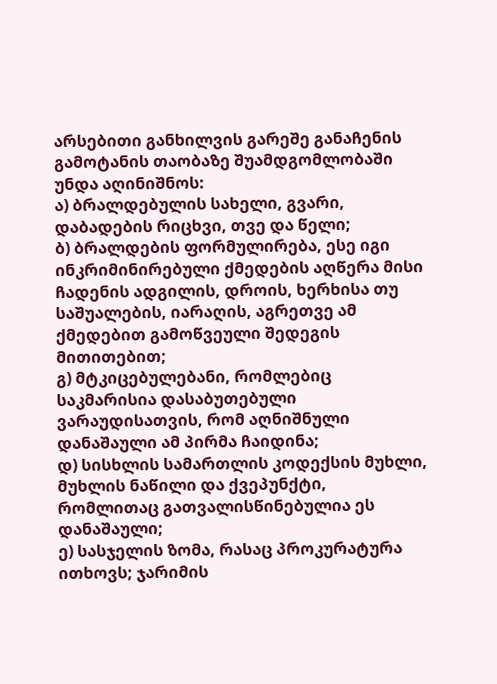არსებითი განხილვის გარეშე განაჩენის გამოტანის თაობაზე შუამდგომლობაში უნდა აღინიშნოს:
ა) ბრალდებულის სახელი, გვარი, დაბადების რიცხვი, თვე და წელი;
ბ) ბრალდების ფორმულირება, ესე იგი ინკრიმინირებული ქმედების აღწერა მისი ჩადენის ადგილის, დროის, ხერხისა თუ საშუალების, იარაღის, აგრეთვე ამ ქმედებით გამოწვეული შედეგის მითითებით;
გ) მტკიცებულებანი, რომლებიც საკმარისია დასაბუთებული ვარაუდისათვის, რომ აღნიშნული დანაშაული ამ პირმა ჩაიდინა;
დ) სისხლის სამართლის კოდექსის მუხლი, მუხლის ნაწილი და ქვეპუნქტი, რომლითაც გათვალისწინებულია ეს დანაშაული;
ე) სასჯელის ზომა, რასაც პროკურატურა ითხოვს; ჯარიმის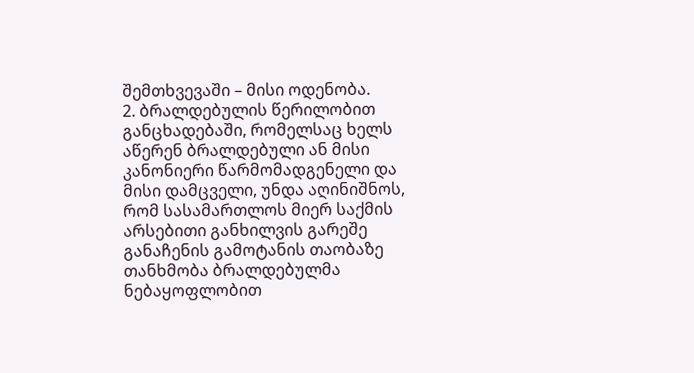შემთხვევაში – მისი ოდენობა.
2. ბრალდებულის წერილობით განცხადებაში, რომელსაც ხელს აწერენ ბრალდებული ან მისი კანონიერი წარმომადგენელი და მისი დამცველი, უნდა აღინიშნოს, რომ სასამართლოს მიერ საქმის არსებითი განხილვის გარეშე განაჩენის გამოტანის თაობაზე თანხმობა ბრალდებულმა ნებაყოფლობით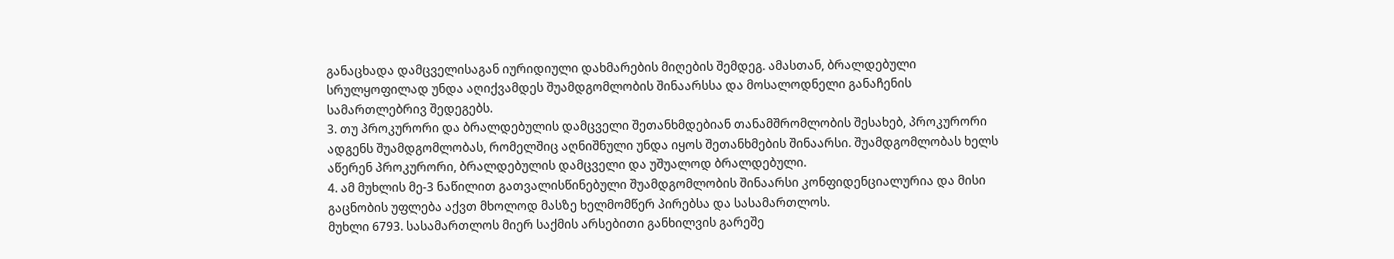განაცხადა დამცველისაგან იურიდიული დახმარების მიღების შემდეგ. ამასთან, ბრალდებული სრულყოფილად უნდა აღიქვამდეს შუამდგომლობის შინაარსსა და მოსალოდნელი განაჩენის სამართლებრივ შედეგებს.
3. თუ პროკურორი და ბრალდებულის დამცველი შეთანხმდებიან თანამშრომლობის შესახებ, პროკურორი ადგენს შუამდგომლობას, რომელშიც აღნიშნული უნდა იყოს შეთანხმების შინაარსი. შუამდგომლობას ხელს აწერენ პროკურორი, ბრალდებულის დამცველი და უშუალოდ ბრალდებული.
4. ამ მუხლის მე-3 ნაწილით გათვალისწინებული შუამდგომლობის შინაარსი კონფიდენციალურია და მისი გაცნობის უფლება აქვთ მხოლოდ მასზე ხელმომწერ პირებსა და სასამართლოს.
მუხლი 6793. სასამართლოს მიერ საქმის არსებითი განხილვის გარეშე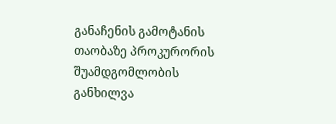განაჩენის გამოტანის თაობაზე პროკურორის შუამდგომლობის განხილვა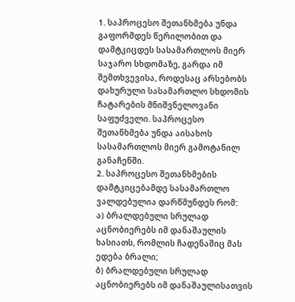1. საპროცესო შეთანხმება უნდა გაფორმდეს წერილობით და დამტკიცდეს სასამართლოს მიერ საჯარო სხდომაზე, გარდა იმ შემთხვევისა, როდესაც არსებობს დახურული სასამართლო სხდომის ჩატარების მნიშვნელოვანი საფუძველი. საპროცესო შეთანხმება უნდა აისახოს სასამართლოს მიერ გამოტანილ განაჩენში.
2. საპროცესო შეთანხმების დამტკიცებამდე სასამართლო ვალდებულია დარწმუნდეს რომ:
ა) ბრალდებული სრულად აცნობიერებს იმ დანაშაულის ხასიათს, რომლის ჩადენაშიც მას ედება ბრალი;
ბ) ბრალდებული სრულად აცნობიერებს იმ დანაშაულისათვის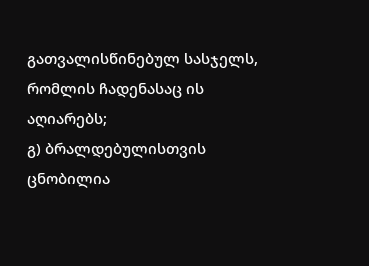გათვალისწინებულ სასჯელს, რომლის ჩადენასაც ის აღიარებს;
გ) ბრალდებულისთვის ცნობილია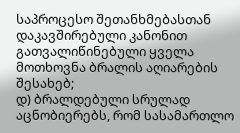საპროცესო შეთანხმებასთან დაკავშირებული კანონით გათვალიწინებული ყველა მოთხოვნა ბრალის აღიარების შესახებ;
დ) ბრალდებული სრულად აცნობიერებს, რომ სასამართლო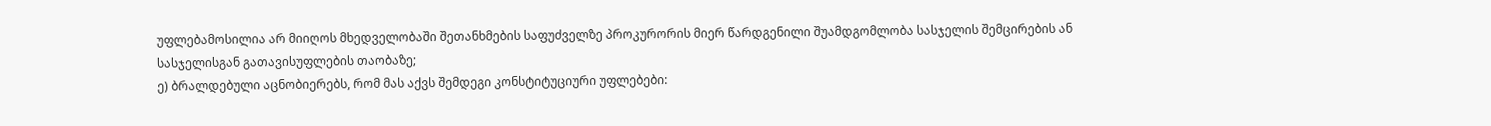უფლებამოსილია არ მიიღოს მხედველობაში შეთანხმების საფუძველზე პროკურორის მიერ წარდგენილი შუამდგომლობა სასჯელის შემცირების ან სასჯელისგან გათავისუფლების თაობაზე;
ე) ბრალდებული აცნობიერებს, რომ მას აქვს შემდეგი კონსტიტუციური უფლებები: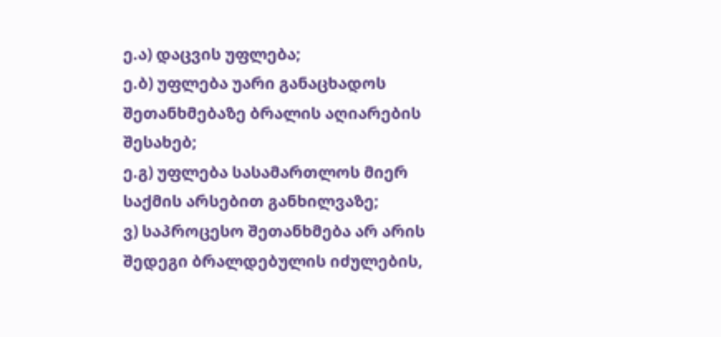ე.ა) დაცვის უფლება;
ე.ბ) უფლება უარი განაცხადოს შეთანხმებაზე ბრალის აღიარების შესახებ;
ე.გ) უფლება სასამართლოს მიერ საქმის არსებით განხილვაზე;
ვ) საპროცესო შეთანხმება არ არის შედეგი ბრალდებულის იძულების,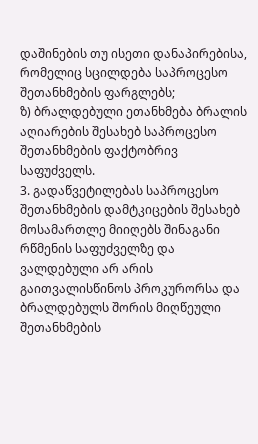დაშინების თუ ისეთი დანაპირებისა, რომელიც სცილდება საპროცესო შეთანხმების ფარგლებს;
ზ) ბრალდებული ეთანხმება ბრალის აღიარების შესახებ საპროცესო შეთანხმების ფაქტობრივ საფუძველს.
3. გადაწვეტილებას საპროცესო შეთანხმების დამტკიცების შესახებ მოსამართლე მიიღებს შინაგანი რწმენის საფუძველზე და ვალდებული არ არის გაითვალისწინოს პროკურორსა და ბრალდებულს შორის მიღწეული შეთანხმების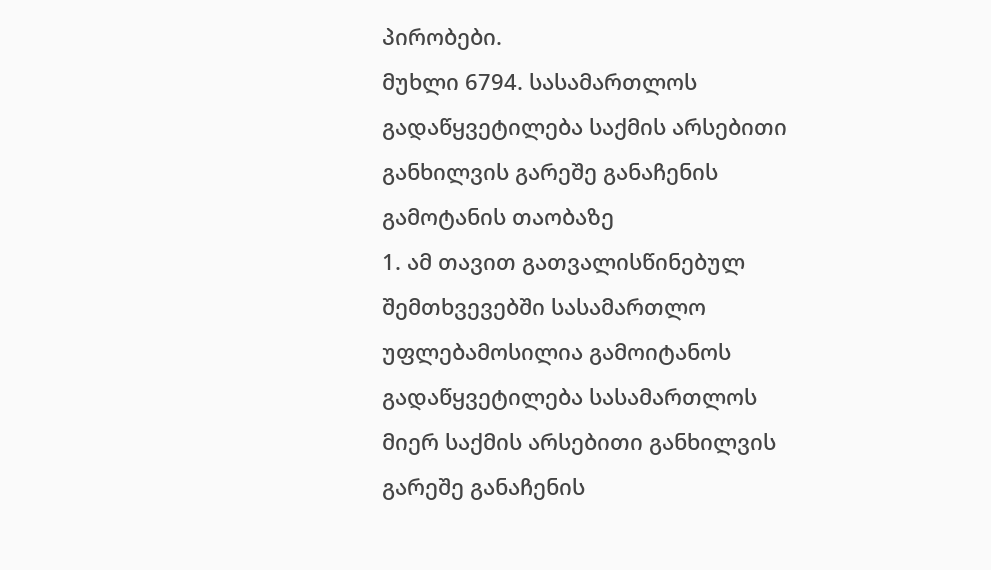პირობები.
მუხლი 6794. სასამართლოს გადაწყვეტილება საქმის არსებითი განხილვის გარეშე განაჩენის გამოტანის თაობაზე
1. ამ თავით გათვალისწინებულ შემთხვევებში სასამართლო უფლებამოსილია გამოიტანოს გადაწყვეტილება სასამართლოს მიერ საქმის არსებითი განხილვის გარეშე განაჩენის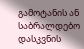გამოტანის ან საბრალდებო დასკვნის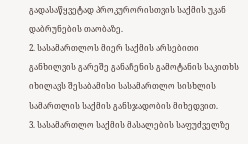გადასაწყვეტად პროკურორისთვის საქმის უკან დაბრუნების თაობაზე.
2. სასამართლოს მიერ საქმის არსებითი განხილვის გარეშე განაჩენის გამოტანის საკითხს იხილავს შესაბამისი სასამართლო სისხლის სამართლის საქმის განსჯადობის მიხედვით.
3. სასამართლო საქმის მასალების საფუძველზე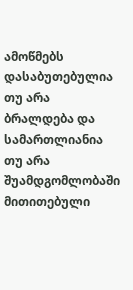ამოწმებს დასაბუთებულია თუ არა ბრალდება და სამართლიანია თუ არა შუამდგომლობაში მითითებული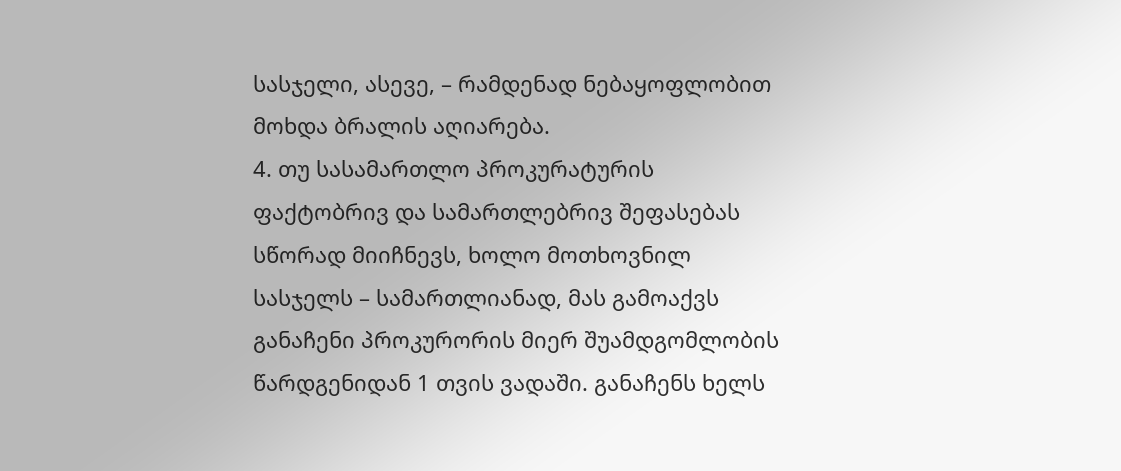სასჯელი, ასევე, – რამდენად ნებაყოფლობით მოხდა ბრალის აღიარება.
4. თუ სასამართლო პროკურატურის ფაქტობრივ და სამართლებრივ შეფასებას სწორად მიიჩნევს, ხოლო მოთხოვნილ სასჯელს – სამართლიანად, მას გამოაქვს განაჩენი პროკურორის მიერ შუამდგომლობის წარდგენიდან 1 თვის ვადაში. განაჩენს ხელს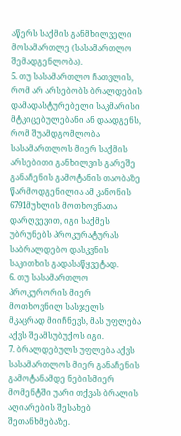აწერს საქმის განმხილველი მოსამართლე (სასამართლო შემადგენლობა).
5. თუ სასამართლო ჩათვლის, რომ არ არსებობს ბრალდების დამადასტურებელი საკმარისი მტკიცებულებანი ან დაადგენს, რომ შუამდგომლობა სასამართლოს მიერ საქმის არსებითი განხილვის გარეშე განაჩენის გამოტანის თაობაზე წარმოდგენილია ამ კანონის 6791მუხლის მოთხოვნათა დარღვევით, იგი საქმეს უბრუნებს პროკურატურას საბრალდებო დასკვნის საკითხის გადასაწყვეტად.
6. თუ სასამართლო პროკურორის მიერ მოთხოვნილ სასჯელს მკაცრად მიიჩნევს, მას უფლება აქვს შეამსუბუქოს იგი.
7. ბრალდებულს უფლება აქვს სასამართლოს მიერ განაჩენის გამოტანამდე ნებისმიერ მომენტში უარი თქვას ბრალის აღიარების შესახებ შეთანხმებაზე.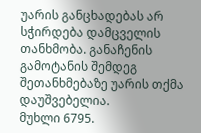უარის განცხადებას არ სჭირდება დამცველის თანხმობა. განაჩენის გამოტანის შემდეგ შეთანხმებაზე უარის თქმა დაუშვებელია.
მუხლი 6795.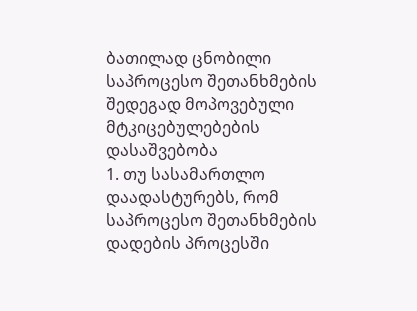ბათილად ცნობილი საპროცესო შეთანხმების შედეგად მოპოვებული მტკიცებულებების დასაშვებობა
1. თუ სასამართლო დაადასტურებს, რომ საპროცესო შეთანხმების დადების პროცესში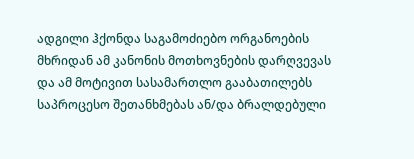ადგილი ჰქონდა საგამოძიებო ორგანოების მხრიდან ამ კანონის მოთხოვნების დარღვევას და ამ მოტივით სასამართლო გააბათილებს საპროცესო შეთანხმებას ან/და ბრალდებული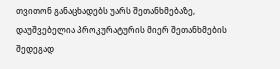თვითონ განაცხადებს უარს შეთანხმებაზე, დაუშვებელია პროკურატურის მიერ შეთანხმების შედეგად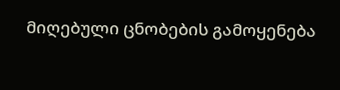მიღებული ცნობების გამოყენება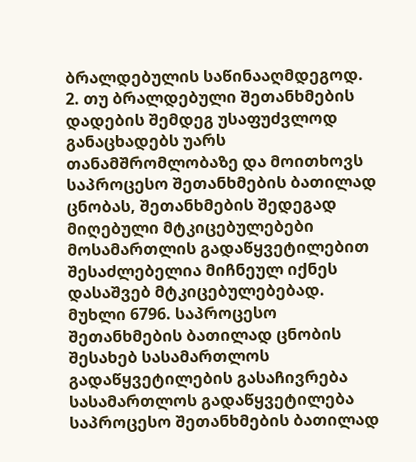ბრალდებულის საწინააღმდეგოდ.
2. თუ ბრალდებული შეთანხმების დადების შემდეგ უსაფუძვლოდ განაცხადებს უარს თანამშრომლობაზე და მოითხოვს საპროცესო შეთანხმების ბათილად ცნობას, შეთანხმების შედეგად მიღებული მტკიცებულებები მოსამართლის გადაწყვეტილებით შესაძლებელია მიჩნეულ იქნეს დასაშვებ მტკიცებულებებად.
მუხლი 6796. საპროცესო შეთანხმების ბათილად ცნობის შესახებ სასამართლოს გადაწყვეტილების გასაჩივრება
სასამართლოს გადაწყვეტილება საპროცესო შეთანხმების ბათილად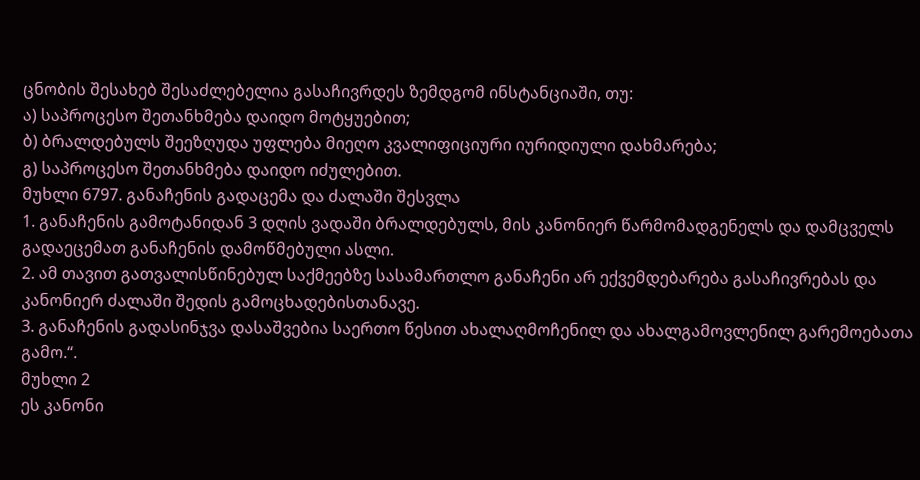ცნობის შესახებ შესაძლებელია გასაჩივრდეს ზემდგომ ინსტანციაში, თუ:
ა) საპროცესო შეთანხმება დაიდო მოტყუებით;
ბ) ბრალდებულს შეეზღუდა უფლება მიეღო კვალიფიციური იურიდიული დახმარება;
გ) საპროცესო შეთანხმება დაიდო იძულებით.
მუხლი 6797. განაჩენის გადაცემა და ძალაში შესვლა
1. განაჩენის გამოტანიდან 3 დღის ვადაში ბრალდებულს, მის კანონიერ წარმომადგენელს და დამცველს გადაეცემათ განაჩენის დამოწმებული ასლი.
2. ამ თავით გათვალისწინებულ საქმეებზე სასამართლო განაჩენი არ ექვემდებარება გასაჩივრებას და კანონიერ ძალაში შედის გამოცხადებისთანავე.
3. განაჩენის გადასინჯვა დასაშვებია საერთო წესით ახალაღმოჩენილ და ახალგამოვლენილ გარემოებათა გამო.“.
მუხლი 2
ეს კანონი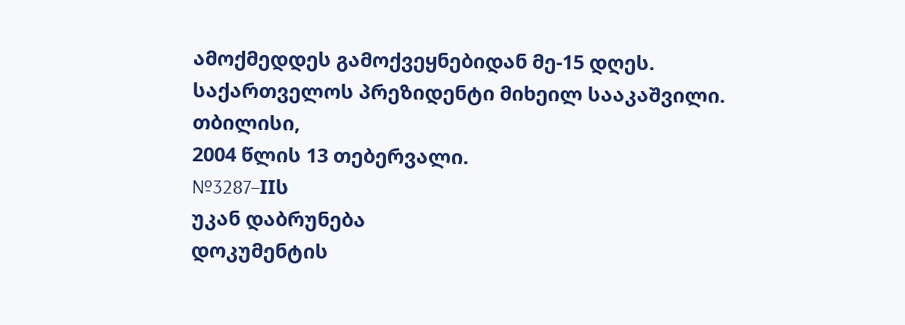ამოქმედდეს გამოქვეყნებიდან მე-15 დღეს.
საქართველოს პრეზიდენტი მიხეილ სააკაშვილი.
თბილისი,
2004 წლის 13 თებერვალი.
№3287–IIს
უკან დაბრუნება
დოკუმენტის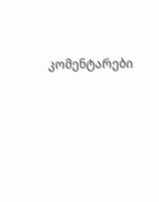კომენტარები